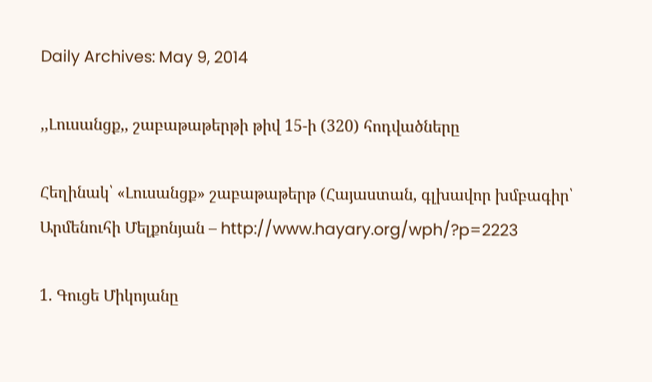Daily Archives: May 9, 2014

,,Լուսանցք,, շաբաթաթերթի թիվ 15-ի (320) հոդվածները

Հեղինակ՝ «Լուսանցք» շաբաթաթերթ (Հայաստան, գլխավոր խմբագիր՝ Արմենուհի Մելքոնյան – http://www.hayary.org/wph/?p=2223

1. Գուցե Միկոյանը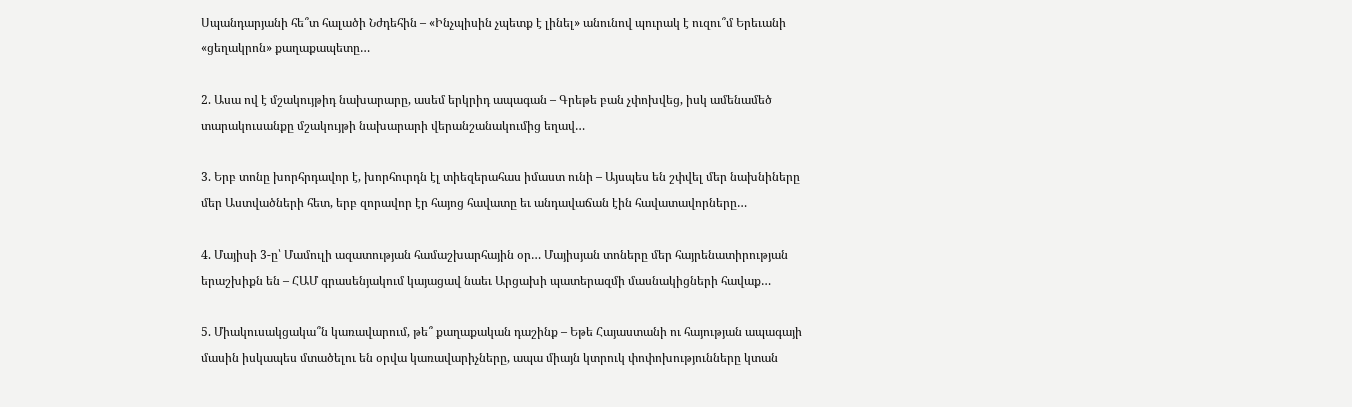Սպանդարյանի հե՞տ հալածի Նժդեհին – «Ինչպիսին չպետք է լինել» անունով պուրակ է ուզու՞մ Երեւանի «ցեղակրոն» քաղաքապետը…

2. Ասա ով է մշակույթիդ նախարարը, ասեմ երկրիդ ապագան – Գրեթե բան չփոխվեց, իսկ ամենամեծ տարակուսանքը մշակույթի նախարարի վերանշանակումից եղավ…

3. Երբ տոնը խորհրդավոր է, խորհուրդն էլ տիեզերահաս իմաստ ունի – Այսպես են շփվել մեր նախնիները մեր Աստվածների հետ, երբ զորավոր էր հայոց հավատը եւ անդավաճան էին հավատավորները…

4. Մայիսի 3-ը՝ Մամուլի ազատության համաշխարհային օր… Մայիսյան տոները մեր հայրենատիրության երաշխիքն են – ՀԱՄ գրասենյակում կայացավ նաեւ Արցախի պատերազմի մասնակիցների հավաք…

5. Միակուսակցակա՞ն կառավարում, թե՞ քաղաքական դաշինք – Եթե Հայաստանի ու հայության ապագայի մասին իսկապես մտածելու են օրվա կառավարիչները, ապա միայն կտրուկ փոփոխությունները կտան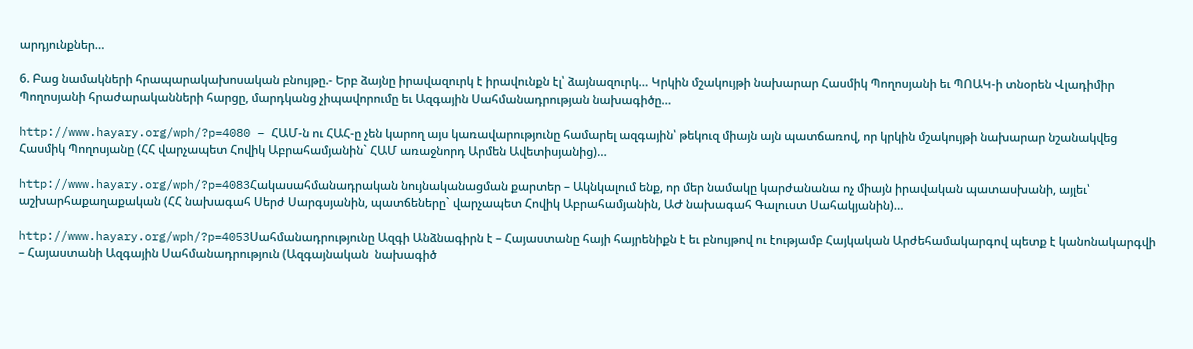արդյունքներ…

6. Բաց նամակների հրապարակախոսական բնույթը.- Երբ ձայնը իրավազուրկ է իրավունքն էլ՝ ձայնազուրկ… Կրկին մշակույթի նախարար Հասմիկ Պողոսյանի եւ ՊՈԱԿ-ի տնօրեն Վլադիմիր Պողոսյանի հրաժարականների հարցը, մարդկանց չիպավորումը եւ Ազգային Սահմանադրության նախագիծը…

http://www.hayary.org/wph/?p=4080 – ՀԱՄ-ն ու ՀԱՀ-ը չեն կարող այս կառավարությունը համարել ազգային՝ թեկուզ միայն այն պատճառով, որ կրկին մշակույթի նախարար նշանակվեց Հասմիկ Պողոսյանը (ՀՀ վարչապետ Հովիկ Աբրահամյանին` ՀԱՄ առաջնորդ Արմեն Ավետիսյանից)…

http://www.hayary.org/wph/?p=4083Հակասահմանադրական նույնականացման քարտեր – Ակնկալում ենք, որ մեր նամակը կարժանանա ոչ միայն իրավական պատասխանի, այլեւ՝ աշխարհաքաղաքական (ՀՀ նախագահ Սերժ Սարգսյանին, պատճեները` վարչապետ Հովիկ Աբրահամյանին, ԱԺ նախագահ Գալուստ Սահակյանին)…

http://www.hayary.org/wph/?p=4053Սահմանադրությունը Ազգի Անձնագիրն է – Հայաստանը հայի հայրենիքն է եւ բնույթով ու էությամբ Հայկական Արժեհամակարգով պետք է կանոնակարգվի – Հայաստանի Ազգային Սահմանադրություն (Ազգայնական  նախագիծ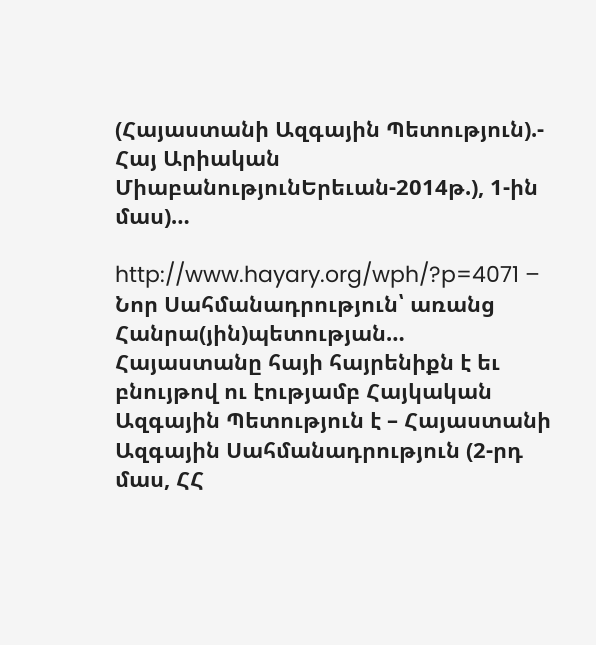(Հայաստանի Ազգային Պետություն).- Հայ Արիական ՄիաբանությունԵրեւան-2014թ.), 1-ին մաս)…

http://www.hayary.org/wph/?p=4071 – Նոր Սահմանադրություն՝ առանց Հանրա(յին)պետության… Հայաստանը հայի հայրենիքն է եւ բնույթով ու էությամբ Հայկական Ազգային Պետություն է – Հայաստանի Ազգային Սահմանադրություն (2-րդ մաս, ՀՀ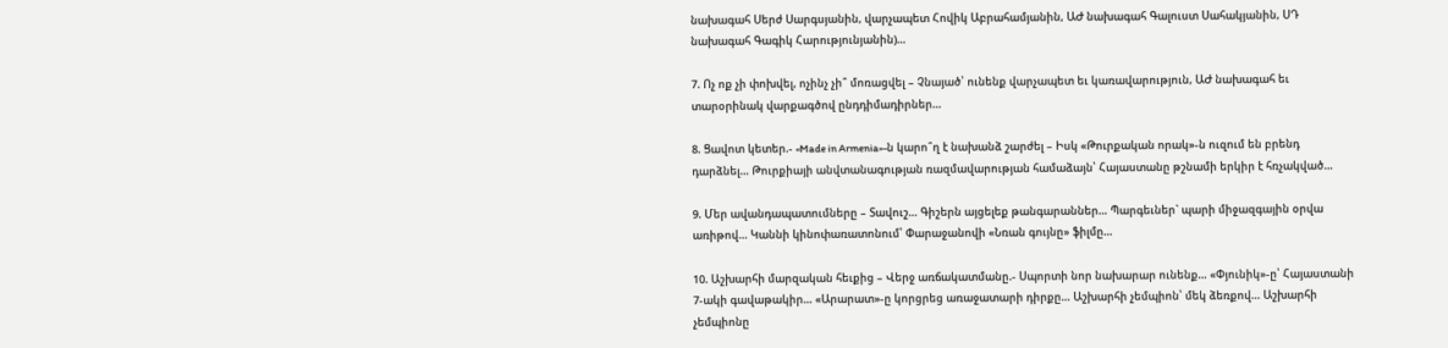նախագահ Սերժ Սարգսյանին, վարչապետ Հովիկ Աբրահամյանին, ԱԺ նախագահ Գալուստ Սահակյանին, ՍԴ նախագահ Գագիկ Հարությունյանին)…

7. Ոչ ոք չի փոխվել, ոչինչ չի՞ մոռացվել – Չնայած՝ ունենք վարչապետ եւ կառավարություն, ԱԺ նախագահ եւ տարօրինակ վարքագծով ընդդիմադիրներ…

8. Ցավոտ կետեր.- «Made in Armenia»-ն կարո՞ղ է նախանձ շարժել – Իսկ «Թուրքական որակ»-ն ուզում են բրենդ դարձնել… Թուրքիայի անվտանագության ռազմավարության համաձայն՝ Հայաստանը թշնամի երկիր է հռչակված…

9. Մեր ավանդապատումները – Տավուշ… Գիշերն այցելեք թանգարաններ… Պարգեւներ` պարի միջազգային օրվա առիթով… Կաննի կինոփառատոնում՝ Փարաջանովի «Նռան գույնը» ֆիլմը…

10. Աշխարհի մարզական հեւքից – Վերջ առճակատմանը.- Սպորտի նոր նախարար ունենք… «Փյունիկ»-ը՝ Հայաստանի 7-ակի գավաթակիր… «Արարատ»-ը կորցրեց առաջատարի դիրքը… Աշխարհի չեմպիոն՝ մեկ ձեռքով… Աշխարհի չեմպիոնը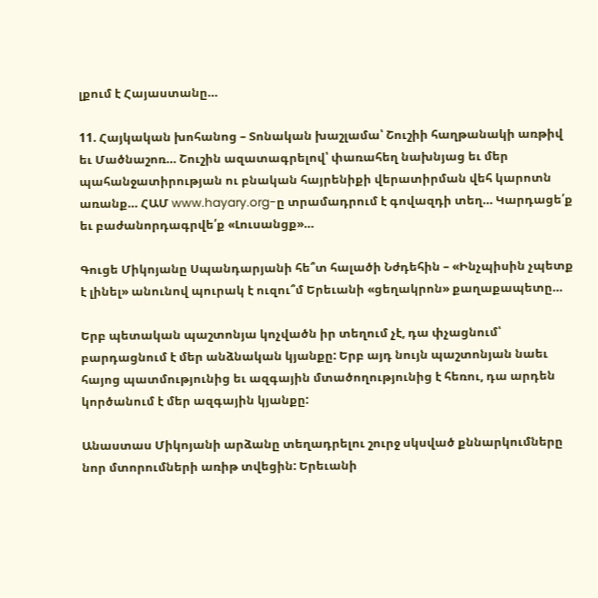լքում է Հայաստանը…

11. Հայկական խոհանոց – Տոնական խաշլամա՝ Շուշիի հաղթանակի առթիվ եւ Մածնաշոռ… Շուշին ազատագրելով՝ փառահեղ նախնյաց եւ մեր պահանջատիրության ու բնական հայրենիքի վերատիրման վեհ կարոտն առանք… ՀԱՄ www.hayary.org-ը տրամադրում է գովազդի տեղ… Կարդացե՛ք եւ բաժանորդագրվե՛ք «Լուսանցք»…

Գուցե Միկոյանը Սպանդարյանի հե՞տ հալածի Նժդեհին – «Ինչպիսին չպետք է լինել» անունով պուրակ է ուզու՞մ Երեւանի «ցեղակրոն» քաղաքապետը…

Երբ պետական պաշտոնյա կոչվածն իր տեղում չէ, դա փչացնում՝ բարդացնում է մեր անձնական կյանքը: Երբ այդ նույն պաշտոնյան նաեւ հայոց պատմությունից եւ ազգային մտածողությունից է հեռու, դա արդեն կործանում է մեր ազգային կյանքը:

Անաստաս Միկոյանի արձանը տեղադրելու շուրջ սկսված քննարկումները նոր մտորումների առիթ տվեցին: Երեւանի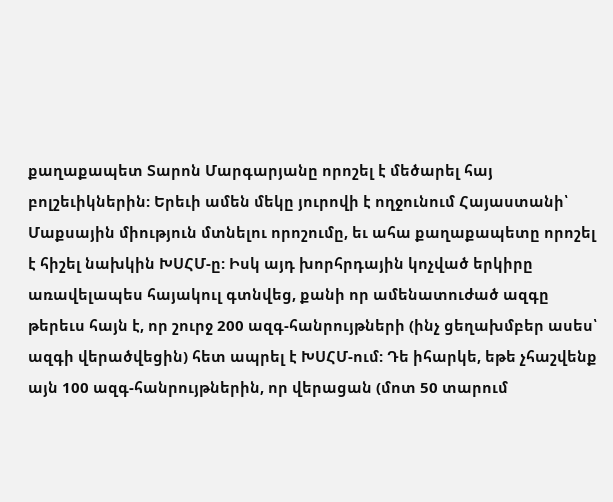քաղաքապետ Տարոն Մարգարյանը որոշել է մեծարել հայ բոլշեւիկներին: Երեւի ամեն մեկը յուրովի է ողջունում Հայաստանի՝ Մաքսային միություն մտնելու որոշումը, եւ ահա քաղաքապետը որոշել է հիշել նախկին ԽՍՀՄ-ը: Իսկ այդ խորհրդային կոչված երկիրը առավելապես հայակուլ գտնվեց, քանի որ ամենատուժած ազգը թերեւս հայն է, որ շուրջ 200 ազգ-հանրույթների (ինչ ցեղախմբեր ասես՝ ազգի վերածվեցին) հետ ապրել է ԽՍՀՄ-ում: Դե իհարկե, եթե չհաշվենք այն 100 ազգ-հանրույթներին, որ վերացան (մոտ 50 տարում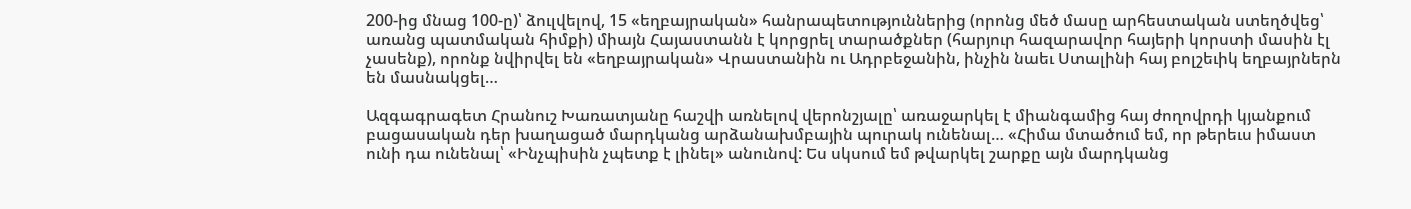200-ից մնաց 100-ը)՝ ձուլվելով, 15 «եղբայրական» հանրապետություններից (որոնց մեծ մասը արհեստական ստեղծվեց՝ առանց պատմական հիմքի) միայն Հայաստանն է կորցրել տարածքներ (հարյուր հազարավոր հայերի կորստի մասին էլ չասենք), որոնք նվիրվել են «եղբայրական» Վրաստանին ու Ադրբեջանին, ինչին նաեւ Ստալինի հայ բոլշեւիկ եղբայրներն են մասնակցել…

Ազգագրագետ Հրանուշ Խառատյանը հաշվի առնելով վերոնշյալը՝ առաջարկել է միանգամից հայ ժողովրդի կյանքում բացասական դեր խաղացած մարդկանց արձանախմբային պուրակ ունենալ… «Հիմա մտածում եմ, որ թերեւս իմաստ ունի դա ունենալ՝ «Ինչպիսին չպետք է լինել» անունով: Ես սկսում եմ թվարկել շարքը այն մարդկանց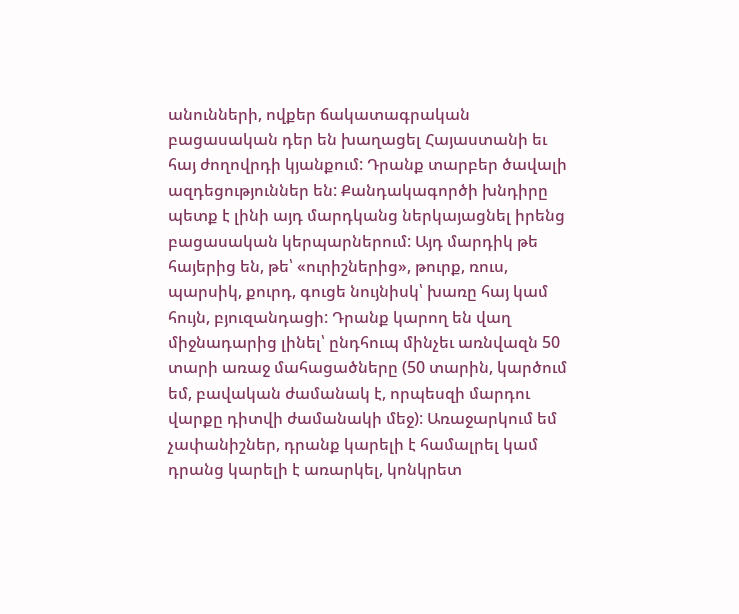անունների, ովքեր ճակատագրական բացասական դեր են խաղացել Հայաստանի եւ հայ ժողովրդի կյանքում: Դրանք տարբեր ծավալի ազդեցություններ են: Քանդակագործի խնդիրը պետք է լինի այդ մարդկանց ներկայացնել իրենց բացասական կերպարներում: Այդ մարդիկ թե հայերից են, թե՝ «ուրիշներից», թուրք, ռուս, պարսիկ, քուրդ, գուցե նույնիսկ՝ խառը հայ կամ հույն, բյուզանդացի: Դրանք կարող են վաղ միջնադարից լինել՝ ընդհուպ մինչեւ առնվազն 50 տարի առաջ մահացածները (50 տարին, կարծում եմ, բավական ժամանակ է, որպեսզի մարդու վարքը դիտվի ժամանակի մեջ): Առաջարկում եմ չափանիշներ, դրանք կարելի է համալրել կամ դրանց կարելի է առարկել, կոնկրետ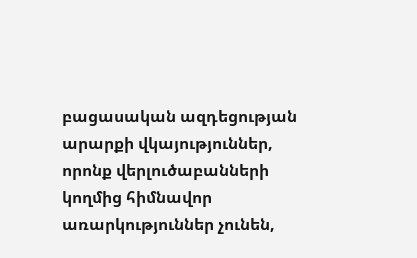բացասական ազդեցության արարքի վկայություններ, որոնք վերլուծաբանների կողմից հիմնավոր առարկություններ չունեն,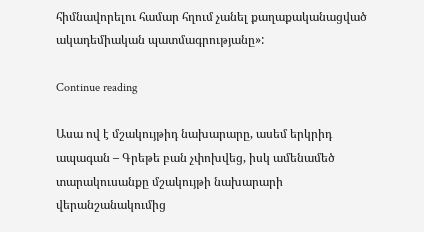հիմնավորելու համար հղում չանել քաղաքականացված ակադեմիական պատմագրությանը»:

Continue reading

Ասա ով է մշակույթիդ նախարարը, ասեմ երկրիդ ապագան – Գրեթե բան չփոխվեց, իսկ ամենամեծ տարակուսանքը մշակույթի նախարարի վերանշանակումից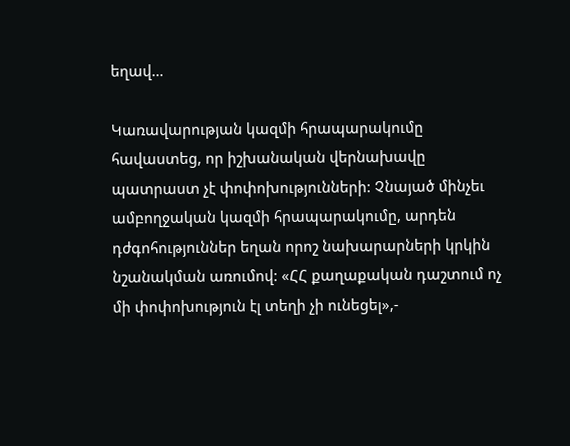եղավ…

Կառավարության կազմի հրապարակումը հավաստեց, որ իշխանական վերնախավը պատրաստ չէ փոփոխությունների: Չնայած մինչեւ ամբողջական կազմի հրապարակումը, արդեն դժգոհություններ եղան որոշ նախարարների կրկին նշանակման առումով: «ՀՀ քաղաքական դաշտում ոչ մի փոփոխություն էլ տեղի չի ունեցել»,-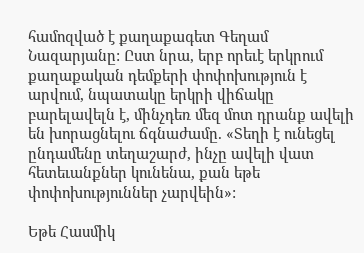համոզված է քաղաքագետ Գեղամ Նազարյանը: Ըստ նրա, երբ որեւէ երկրում քաղաքական դեմքերի փոփոխություն է արվում, նպատակը երկրի վիճակը բարելավելն է, մինչդեռ մեզ մոտ դրանք ավելի են խորացնելու ճգնաժամը. «Տեղի է ունեցել ընդամենը տեղաշարժ, ինչը ավելի վատ հետեւանքներ կունենա, քան եթե փոփոխություններ չարվեին»:

Եթե Հասմիկ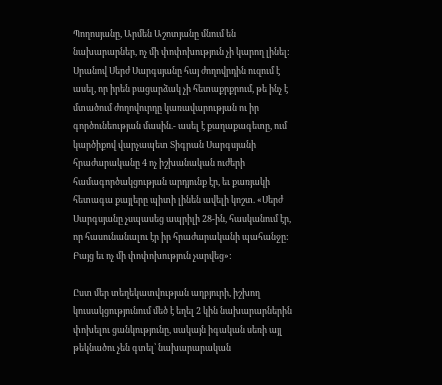Պողոսյանը, Արմեն Աշոտյանը մնում են նախարարներ, ոչ մի փոփոխություն չի կարող լինել: Սրանով Սերժ Սարգսյանը հայ ժողովրդին ուզում է ասել, որ իրեն բացարձակ չի հետաքրքրում, թե ինչ է մտածում ժողովուրդը կառավարության ու իր գործունեության մասին.- ասել է քաղաքագետը, ում կարծիքով վարչապետ Տիգրան Սարգսյանի հրաժարականը 4 ոչ իշխանական ուժերի համագործակցության արդյունք էր, եւ քառյակի հետագա քայլերը պիտի լինեն ավելի կոշտ. «Սերժ Սարգսյանը չսպասեց ապրիլի 28-ին, հասկանում էր, որ հասունանալու էր իր հրաժարականի պահանջը: Բայց եւ ոչ մի փոփոխություն չարվեց»:

Ըստ մեր տեղեկատվության աղբյուրի, իշխող կուսակցությունում մեծ է եղել 2 կին նախարարներին փոխելու ցանկությունը, սակայն իգական սեռի այլ թեկնածու չեն գտել՝ նախարարական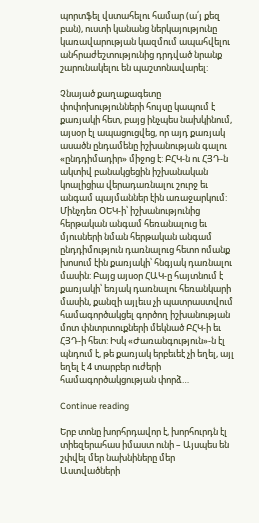պորտֆել վստահելու համար (ա՛յ քեզ բան), ուստի կանանց ներկայությունը կառավարության կազմում ապահվելու անհրաժեշտությունից դրդված նրանք շարունակելու են պաշտոնավարել:

Չնայած քաղաքագետը փոփոխությունների հույսը կապում է քառյակի հետ, բայց ինչպես նախկինում, այսօր էլ ապացուցվեց, որ այդ քառյակ ասածն ընդամենը իշխանության գալու «ընդդիմադիր» միջոց է: ԲՀԿ-ն ու ՀՅԴ-ն ակտիվ բանակցեցին իշխանական կոալիցիա վերադառնալու շուրջ եւ անգամ պայմաններ էին առաջարկում: Մինչդեռ ՕԵԿ-ի՝ իշխանությունից հերթական անգամ հեռանալուց եւ մյուսների նման հերթական անգամ ընդդիմություն դառնալուց հետո ոմանք խոսում էին քառյակի՝ հնգյակ դառնալու մասին: Բայց այսօր ՀԱԿ-ը հայտնում է քառյակի՝ եռյակ դառնալու հեռանկարի մասին, քանզի այլեւս չի պատրաստվում համագործակցել գործող իշխանության մոտ փնտրտուքների մեկնած ԲՀԿ-ի եւ ՀՅԴ-ի հետ: Իսկ «Ժառանգություն»-ն էլ պնդում է, թե քառյակ երբեւեէ չի եղել, այլ եղել է 4 տարբեր ուժերի համագործակցության փորձ…

Continue reading

Երբ տոնը խորհրդավոր է, խորհուրդն էլ տիեզերահաս իմաստ ունի – Այսպես են շփվել մեր նախնիները մեր Աստվածների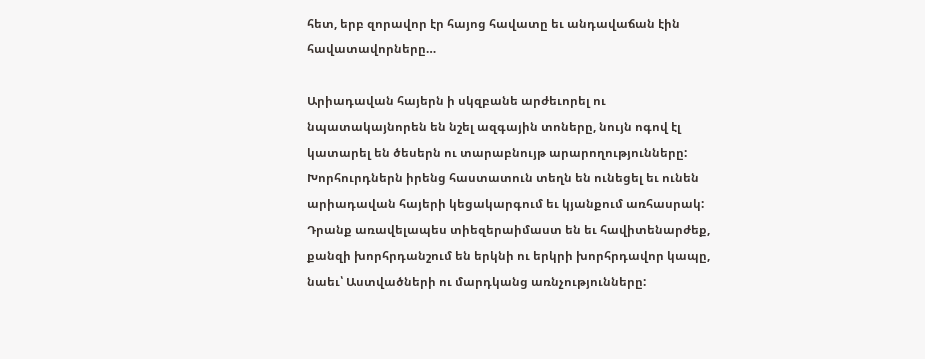հետ, երբ զորավոր էր հայոց հավատը եւ անդավաճան էին հավատավորները…

Արիադավան հայերն ի սկզբանե արժեւորել ու նպատակայնորեն են նշել ազգային տոները, նույն ոգով էլ կատարել են ծեսերն ու տարաբնույթ արարողությունները: Խորհուրդներն իրենց հաստատուն տեղն են ունեցել եւ ունեն արիադավան հայերի կեցակարգում եւ կյանքում առհասրակ: Դրանք առավելապես տիեզերաիմաստ են եւ հավիտենարժեք, քանզի խորհրդանշում են երկնի ու երկրի խորհրդավոր կապը, նաեւ՝ Աստվածների ու մարդկանց առնչությունները: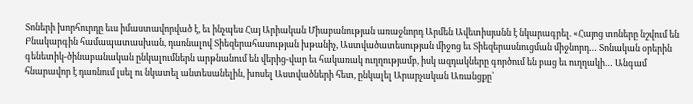Տոների խորհուրդը եւս իմաստավորված է, եւ ինչպես Հայ Արիական Միաբանության առաջնորդ Արմեն Ավետիսյանն է նկարագրել. «Հայոց տոները նշվում են Բնակարգին համապատասխան, դառնալով Տիեզերահասության խթանիչ, Աստվածատեսության միջոց եւ Տիեզերասնուցման միջնորդ… Տոնական օրերին գենետիկ-ծինաբանական ընկալումներն արթնանում են վերից-վար եւ հակառակ ուղղությամբ, իսկ ազդակները գործում են բաց եւ ուղղակի… Անգամ հնարավոր է դառնում լսել ու նկատել անտեսանելին, խոսել Աստվածների հետ, ընկալել Արարչական Առանցքը՝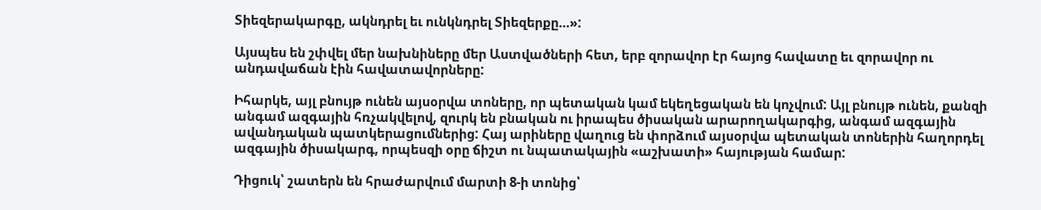Տիեզերակարգը, ակնդրել եւ ունկնդրել Տիեզերքը…»:

Այսպես են շփվել մեր նախնիները մեր Աստվածների հետ, երբ զորավոր էր հայոց հավատը եւ զորավոր ու անդավաճան էին հավատավորները:

Իհարկե, այլ բնույթ ունեն այսօրվա տոները, որ պետական կամ եկեղեցական են կոչվում: Այլ բնույթ ունեն, քանզի անգամ ազգային հռչակվելով, զուրկ են բնական ու իրապես ծիսական արարողակարգից, անգամ ազգային ավանդական պատկերացումներից: Հայ արիները վաղուց են փորձում այսօրվա պետական տոներին հաղորդել ազգային ծիսակարգ, որպեսզի օրը ճիշտ ու նպատակային «աշխատի» հայության համար:

Դիցուկ՝ շատերն են հրաժարվում մարտի 8-ի տոնից՝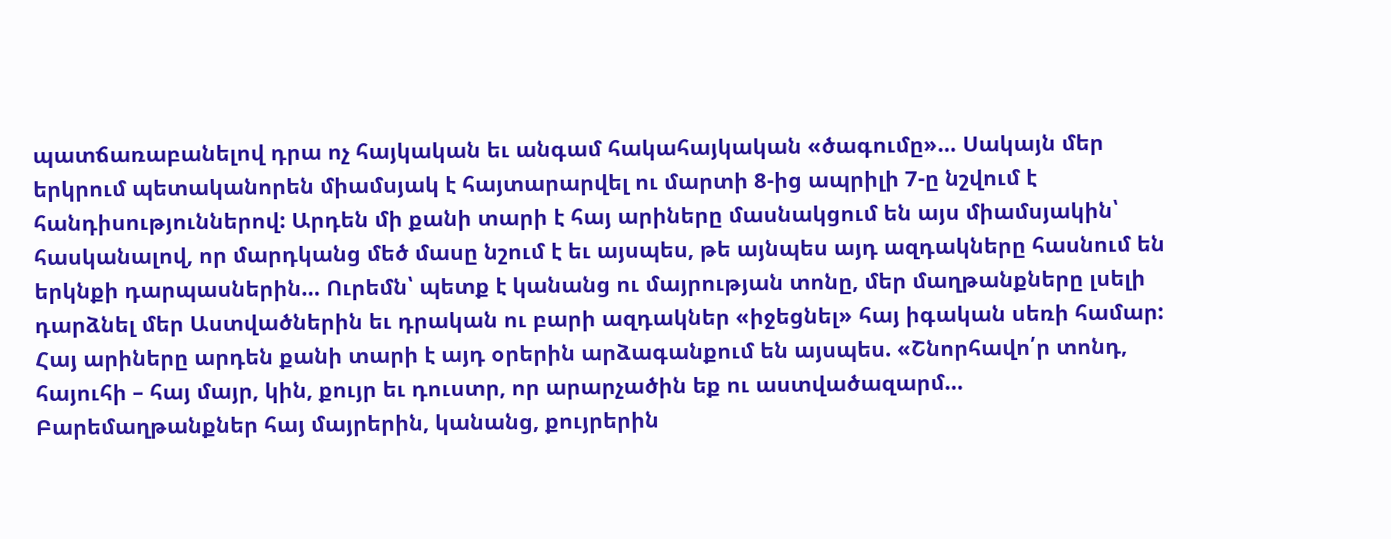պատճառաբանելով դրա ոչ հայկական եւ անգամ հակահայկական «ծագումը»… Սակայն մեր երկրում պետականորեն միամսյակ է հայտարարվել ու մարտի 8-ից ապրիլի 7-ը նշվում է հանդիսություններով: Արդեն մի քանի տարի է հայ արիները մասնակցում են այս միամսյակին՝ հասկանալով, որ մարդկանց մեծ մասը նշում է եւ այսպես, թե այնպես այդ ազդակները հասնում են երկնքի դարպասներին… Ուրեմն՝ պետք է կանանց ու մայրության տոնը, մեր մաղթանքները լսելի դարձնել մեր Աստվածներին եւ դրական ու բարի ազդակներ «իջեցնել» հայ իգական սեռի համար: Հայ արիները արդեն քանի տարի է այդ օրերին արձագանքում են այսպես. «Շնորհավո՛ր տոնդ, հայուհի – հայ մայր, կին, քույր եւ դուստր, որ արարչածին եք ու աստվածազարմ… Բարեմաղթանքներ հայ մայրերին, կանանց, քույրերին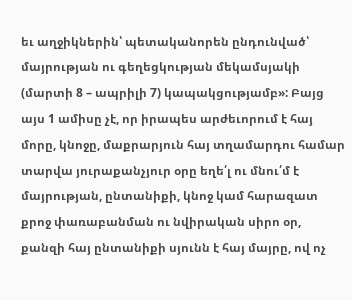եւ աղջիկներին՝ պետականորեն ընդունված՝ մայրության ու գեղեցկության մեկամսյակի (մարտի 8 – ապրիլի 7) կապակցությամբ»: Բայց այս 1 ամիսը չէ, որ իրապես արժեւորում է հայ մորը, կնոջը, մաքրարյուն հայ տղամարդու համար տարվա յուրաքանչյուր օրը եղե՛լ ու մնու՛մ է մայրության, ընտանիքի, կնոջ կամ հարազատ քրոջ փառաբանման ու նվիրական սիրո օր, քանզի հայ ընտանիքի սյունն է հայ մայրը, ով ոչ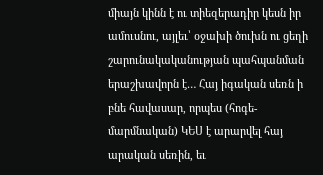միայն կինն է ու տիեզերադիր կեսն իր ամուսնու, այլեւ՝ օջախի ծուխն ու ցեղի շարունակականության պահպանման երաշխավորն է… Հայ իգական սեռն ի բնե հավասար, որպես (հոգե-մարմնական) ԿԵՍ է արարվել հայ արական սեռին, եւ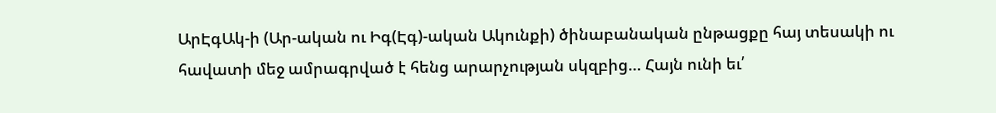ԱրԷգԱկ-ի (Ար-ական ու Իգ(Էգ)-ական Ակունքի) ծինաբանական ընթացքը հայ տեսակի ու հավատի մեջ ամրագրված է հենց արարչության սկզբից… Հայն ունի եւ՛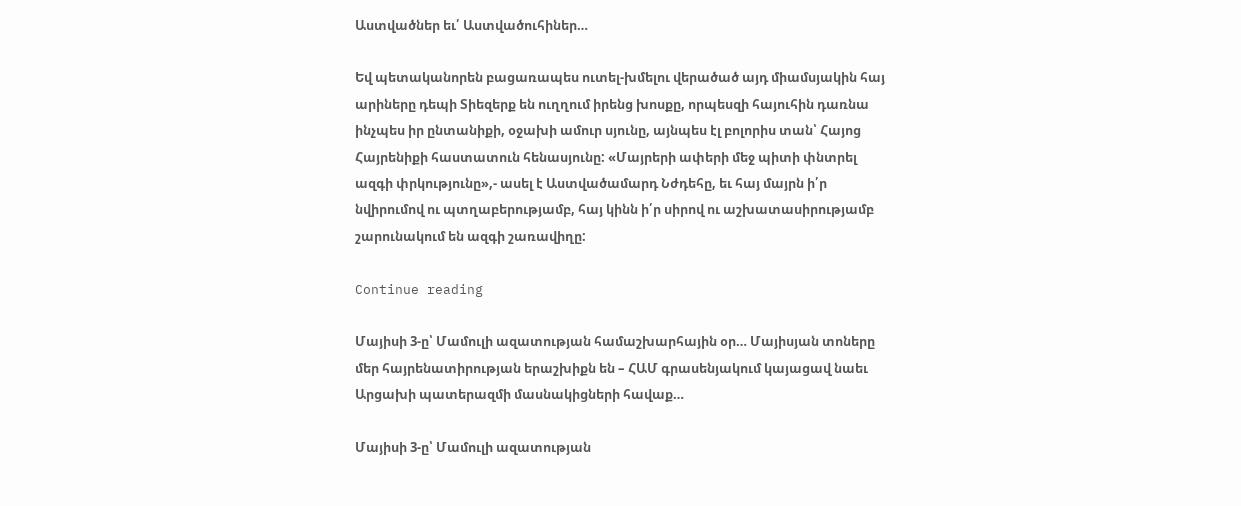Աստվածներ եւ՛ Աստվածուհիներ…

Եվ պետականորեն բացառապես ուտել-խմելու վերածած այդ միամսյակին հայ արիները դեպի Տիեզերք են ուղղում իրենց խոսքը, որպեսզի հայուհին դառնա ինչպես իր ընտանիքի, օջախի ամուր սյունը, այնպես էլ բոլորիս տան՝ Հայոց Հայրենիքի հաստատուն հենասյունը: «Մայրերի ափերի մեջ պիտի փնտրել ազգի փրկությունը»,- ասել է Աստվածամարդ Նժդեհը, եւ հայ մայրն ի՛ր նվիրումով ու պտղաբերությամբ, հայ կինն ի՛ր սիրով ու աշխատասիրությամբ շարունակում են ազգի շառավիղը:

Continue reading

Մայիսի 3-ը՝ Մամուլի ազատության համաշխարհային օր… Մայիսյան տոները մեր հայրենատիրության երաշխիքն են – ՀԱՄ գրասենյակում կայացավ նաեւ Արցախի պատերազմի մասնակիցների հավաք…

Մայիսի 3-ը՝ Մամուլի ազատության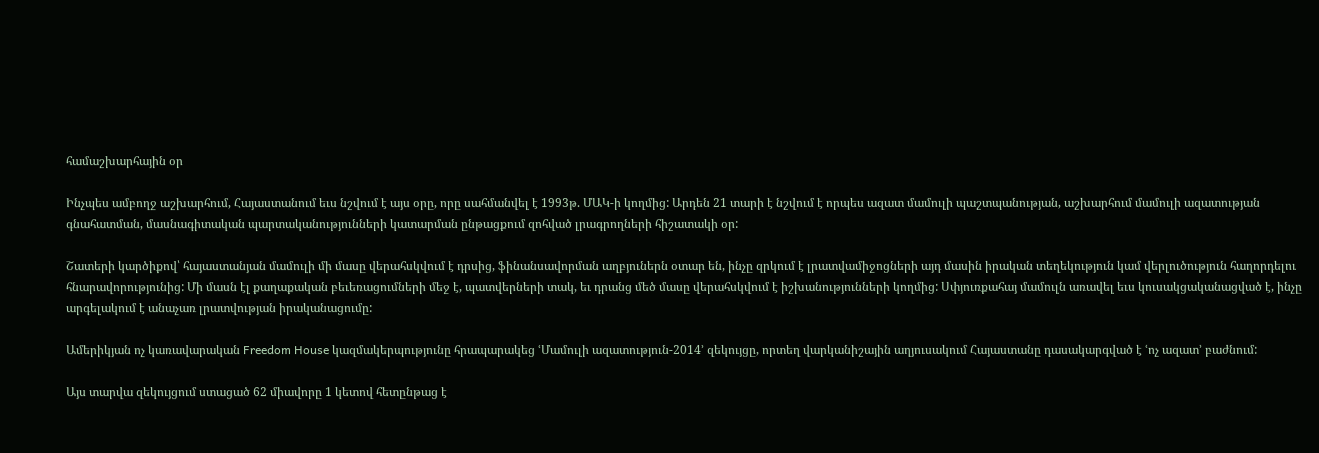համաշխարհային օր

Ինչպես ամբողջ աշխարհում, Հայաստանում եւս նշվում է այս օրը, որը սահմանվել է 1993թ. ՄԱԿ-ի կողմից: Արդեն 21 տարի է նշվում է որպես ազատ մամուլի պաշտպանության, աշխարհում մամուլի ազատության գնահատման, մասնագիտական պարտականությունների կատարման ընթացքում զոհված լրագրողների հիշատակի օր:

Շատերի կարծիքով՝ հայաստանյան մամուլի մի մասը վերահսկվում է դրսից, ֆինանսավորման աղբյուներն օտար են, ինչը զրկում է լրատվամիջոցների այդ մասին իրական տեղեկություն կամ վերլուծություն հաղորդելու հնարավորությունից: Մի մասն էլ քաղաքական բեւեռացումների մեջ է, պատվերների տակ, եւ դրանց մեծ մասը վերահսկվում է իշխանությունների կողմից: Սփյուռքահայ մամուլն առավել եւս կուսակցականացված է, ինչը արգելակում է անաչառ լրատվության իրականացումը:

Ամերիկյան ոչ կառավարական Freedom House կազմակերպությունը հրապարակեց ՙՄամուլի ազատություն-2014՚ զեկույցը, որտեղ վարկանիշային աղյուսակում Հայաստանը դասակարգված է ՙոչ ազատ՚ բաժնում:

Այս տարվա զեկույցում ստացած 62 միավորը 1 կետով հետընթաց է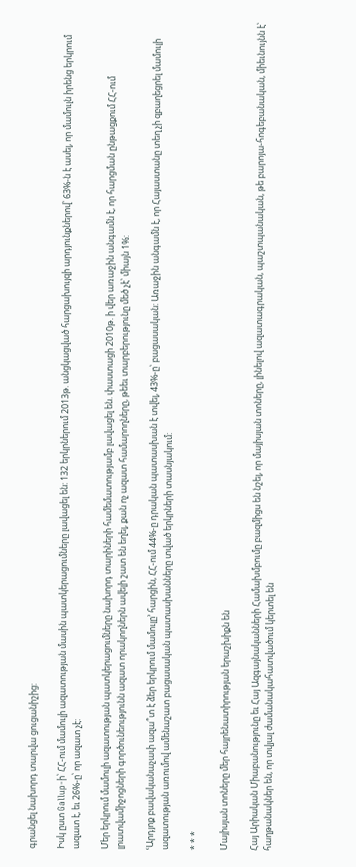գրանցել նախորդ տարվա ցուցանիշից:

Իսկ ըստ Gallup-ի՝ ՀՀ-ում մամուլի ազատության մասին պատկերացումները լավացել են: 132 երկրներում 2013թ. անցկացված հարցախույզի արդյունքներով՝ 63%-ն է ասել, որ մամուլն իրենց երկրում ազատ է, եւ 26%-ը՝ որ ազատ չէ:

Մեր երկրում մամուլի ազատության պատկերացումները նախորդ տարիների համեմատությամբ լավացել են. փաստացի 2010թ. ի վեր առաջին անգամն է, որ հարցման ընթացքում ՀՀ-ում լրատվամիջոցների գործունեությունն ազատ որակողներն ավելի շատ են եղել, քան ոչ ազատ համարողները, թեեւ տարբերությունը մեծ չէ՝ միայն 1%:

ՙԱրդյոք բավականաչափ ազա՞տ է ձեր երկրում մամուլը՚ հարցին, ՀՀ-ում 44%-ը դրական պատասխան է տվել, 43%-ը՝ բացասական: Առաջին անգամն է, որ Հայաստանը տեղ չի զբաղեցրել մամուլի ազատության առումով ամենաշատ բացասական պատասխանները տված երկրների տասնյակում:

* * *

Մայիսյան տոները մեր հայրենատիրության երաշխիքն են

Հայ Արիական Միաբանությունը եւ Հայ Ազգայնականների Համախմբումը բազմիցս են նշել, որ մայիսյան տոները, լինելով ազատագրական, պաշտպանական, թե բարոյա-հոգեբանական, միեւնույնն է՝ հաղթանակներ են, որ տվյալ ժամանակահատվածում կերտել են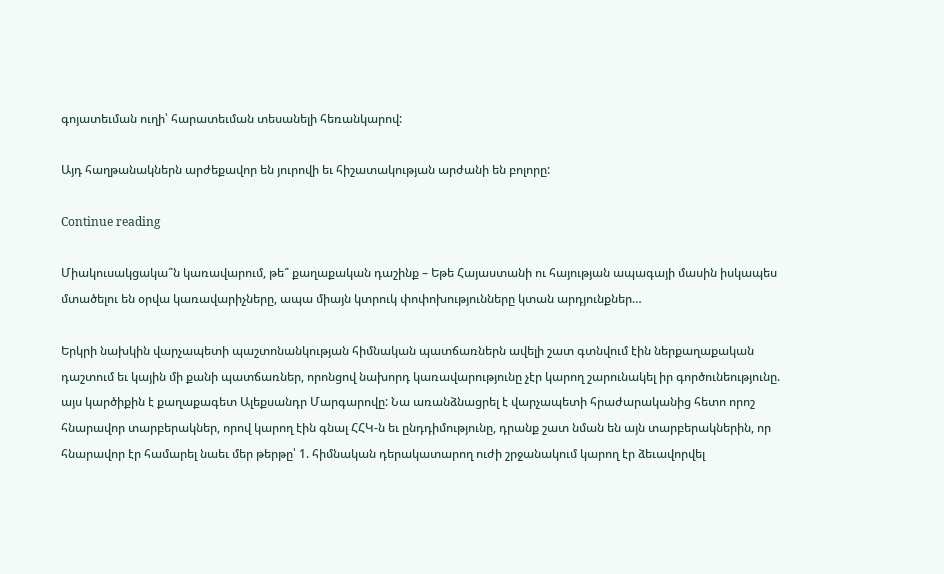գոյատեւման ուղի՝ հարատեւման տեսանելի հեռանկարով:

Այդ հաղթանակներն արժեքավոր են յուրովի եւ հիշատակության արժանի են բոլորը:

Continue reading

Միակուսակցակա՞ն կառավարում, թե՞ քաղաքական դաշինք – Եթե Հայաստանի ու հայության ապագայի մասին իսկապես մտածելու են օրվա կառավարիչները, ապա միայն կտրուկ փոփոխությունները կտան արդյունքներ…

Երկրի նախկին վարչապետի պաշտոնանկության հիմնական պատճառներն ավելի շատ գտնվում էին ներքաղաքական դաշտում եւ կային մի քանի պատճառներ, որոնցով նախորդ կառավարությունը չէր կարող շարունակել իր գործունեությունը. այս կարծիքին է քաղաքագետ Ալեքսանդր Մարգարովը: Նա առանձնացրել է վարչապետի հրաժարականից հետո որոշ հնարավոր տարբերակներ, որով կարող էին գնալ ՀՀԿ-ն եւ ընդդիմությունը, դրանք շատ նման են այն տարբերակներին, որ հնարավոր էր համարել նաեւ մեր թերթը՝ 1. հիմնական դերակատարող ուժի շրջանակում կարող էր ձեւավորվել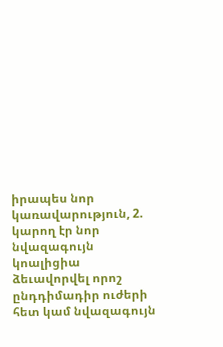իրապես նոր կառավարություն, 2. կարող էր նոր նվազագույն կոալիցիա ձեւավորվել որոշ ընդդիմադիր ուժերի հետ կամ նվազագույն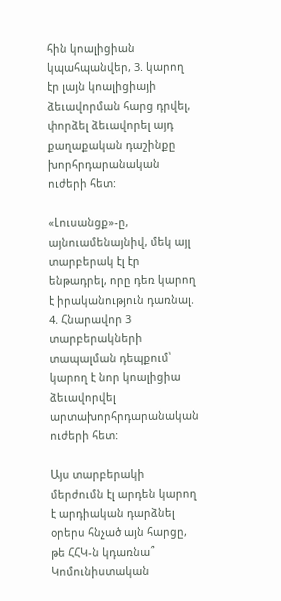հին կոալիցիան կպահպանվեր, 3. կարող էր լայն կոալիցիայի ձեւավորման հարց դրվել, փորձել ձեւավորել այդ քաղաքական դաշինքը խորհրդարանական ուժերի հետ:

«Լուսանցք»-ը, այնուամենայնիվ, մեկ այլ տարբերակ էլ էր ենթադրել, որը դեռ կարող է իրականություն դառնալ. 4. Հնարավոր 3 տարբերակների տապալման դեպքում՝ կարող է նոր կոալիցիա ձեւավորվել արտախորհրդարանական ուժերի հետ:

Այս տարբերակի մերժումն էլ արդեն կարող է արդիական դարձնել օրերս հնչած այն հարցը, թե ՀՀԿ-ն կդառնա՞ Կոմունիստական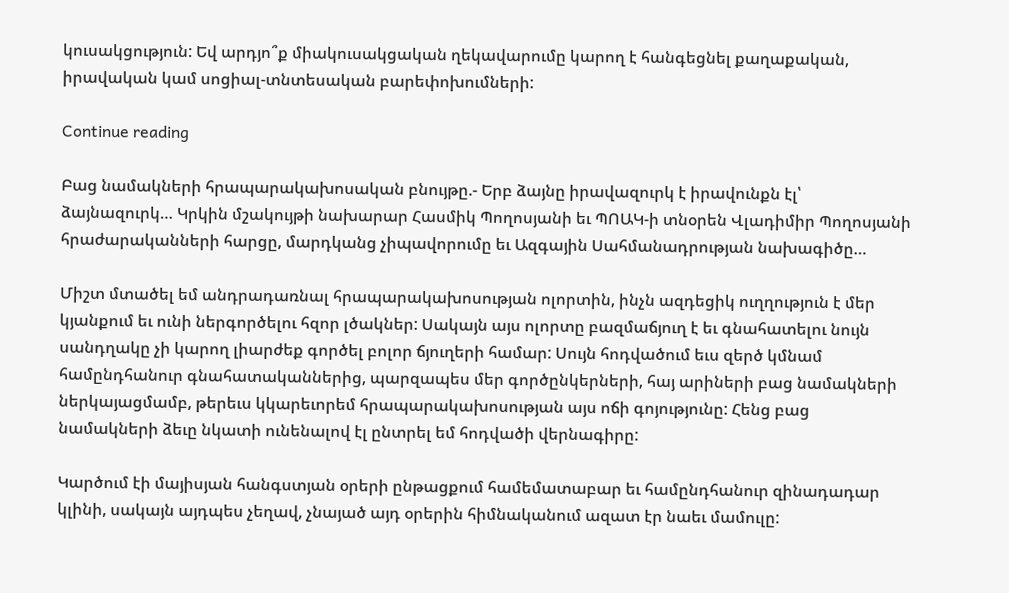կուսակցություն: Եվ արդյո՞ք միակուսակցական ղեկավարումը կարող է հանգեցնել քաղաքական, իրավական կամ սոցիալ-տնտեսական բարեփոխումների:

Continue reading

Բաց նամակների հրապարակախոսական բնույթը.- Երբ ձայնը իրավազուրկ է իրավունքն էլ՝ ձայնազուրկ… Կրկին մշակույթի նախարար Հասմիկ Պողոսյանի եւ ՊՈԱԿ-ի տնօրեն Վլադիմիր Պողոսյանի հրաժարականների հարցը, մարդկանց չիպավորումը եւ Ազգային Սահմանադրության նախագիծը…

Միշտ մտածել եմ անդրադառնալ հրապարակախոսության ոլորտին, ինչն ազդեցիկ ուղղություն է մեր կյանքում եւ ունի ներգործելու հզոր լծակներ: Սակայն այս ոլորտը բազմաճյուղ է եւ գնահատելու նույն սանդղակը չի կարող լիարժեք գործել բոլոր ճյուղերի համար: Սույն հոդվածում եւս զերծ կմնամ համընդհանուր գնահատականներից, պարզապես մեր գործընկերների, հայ արիների բաց նամակների ներկայացմամբ, թերեւս կկարեւորեմ հրապարակախոսության այս ոճի գոյությունը: Հենց բաց նամակների ձեւը նկատի ունենալով էլ ընտրել եմ հոդվածի վերնագիրը:

Կարծում էի մայիսյան հանգստյան օրերի ընթացքում համեմատաբար եւ համընդհանուր զինադադար կլինի, սակայն այդպես չեղավ, չնայած այդ օրերին հիմնականում ազատ էր նաեւ մամուլը: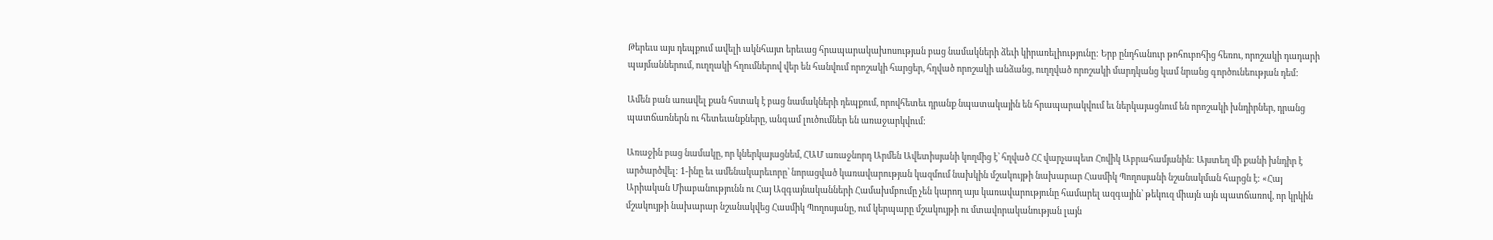Թերեւս այս դեպքում ավելի ակնհայտ երեւաց հրապարակախոսության բաց նամակների ձեւի կիրառելիությունը: Երբ ընդհանուր թոհուբոհից հեռու, որոշակի դադարի պայմաններում, ուղղակի հղումներով վեր են հանվում որոշակի հարցեր, հղված որոշակի անձանց, ուղղված որոշակի մարդկանց կամ նրանց գործունեության դեմ:

Ամեն բան առավել քան հստակ է բաց նամակների դեպքում, որովհետեւ դրանք նպատակային են հրապարակվում եւ ներկայացնում են որոշակի խնդիրներ, դրանց պատճառներն ու հետեւանքները, անգամ լուծումներ են առաջարկվում:

Առաջին բաց նամակը, որ կներկայացնեմ, ՀԱՄ առաջնորդ Արմեն Ավետիսյանի կողմից է՝ հղված ՀՀ վարչապետ Հովիկ Աբրահամյանին: Այստեղ մի քանի խնդիր է արծարծվել: 1-ինը եւ ամենակարեւորը՝ նորացված կառավարության կազմում նախկին մշակույթի նախարար Հասմիկ Պողոսյանի նշանակման հարցն է: «Հայ Արիական Միաբանությունն ու Հայ Ազգայնականների Համախմբումը չեն կարող այս կառավարությունը համարել ազգային՝ թեկուզ միայն այն պատճառով, որ կրկին մշակույթի նախարար նշանակվեց Հասմիկ Պողոսյանը, ում կերպարը մշակույթի ու մտավորականության լայն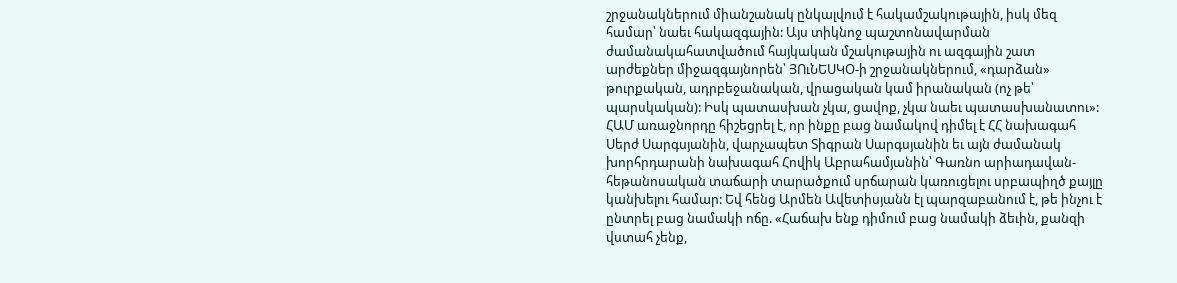շրջանակներում միանշանակ ընկալվում է հակամշակութային, իսկ մեզ համար՝ նաեւ հակազգային: Այս տիկնոջ պաշտոնավարման ժամանակահատվածում հայկական մշակութային ու ազգային շատ արժեքներ միջազգայնորեն՝ ՅՈւՆԵՍԿՕ-ի շրջանակներում, «դարձան» թուրքական, ադրբեջանական, վրացական կամ իրանական (ոչ թե՝ պարսկական): Իսկ պատասխան չկա, ցավոք, չկա նաեւ պատասխանատու»: ՀԱՄ առաջնորդը հիշեցրել է, որ ինքը բաց նամակով դիմել է ՀՀ նախագահ Սերժ Սարգսյանին, վարչապետ Տիգրան Սարգսյանին եւ այն ժամանակ խորհրդարանի նախագահ Հովիկ Աբրահամյանին՝ Գառնո արիադավան-հեթանոսական տաճարի տարածքում սրճարան կառուցելու սրբապիղծ քայլը կանխելու համար: Եվ հենց Արմեն Ավետիսյանն էլ պարզաբանում է, թե ինչու է ընտրել բաց նամակի ոճը. «Հաճախ ենք դիմում բաց նամակի ձեւին, քանզի վստահ չենք,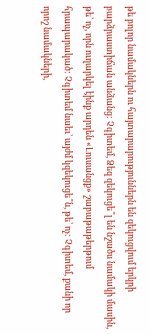թե բոլոր նամակներն ու հայտարարություններն են զեկուցվում երկրի բարձրաստիճան անձանց: Չգիտեմ, Ձեզ զեկուցե՞լ են նշածս նամակի մասին, թե՝ ոչ, որն ուղարկել էինք արդեն «Լուսանցք» շաբաթաթերթում հրապարակած: Չգիտեմ նաեւ՝ այժմ կզեկուցե՞ն, թե՝ ոչ: Չգիտեմ, քանի որ որոշ նամակների,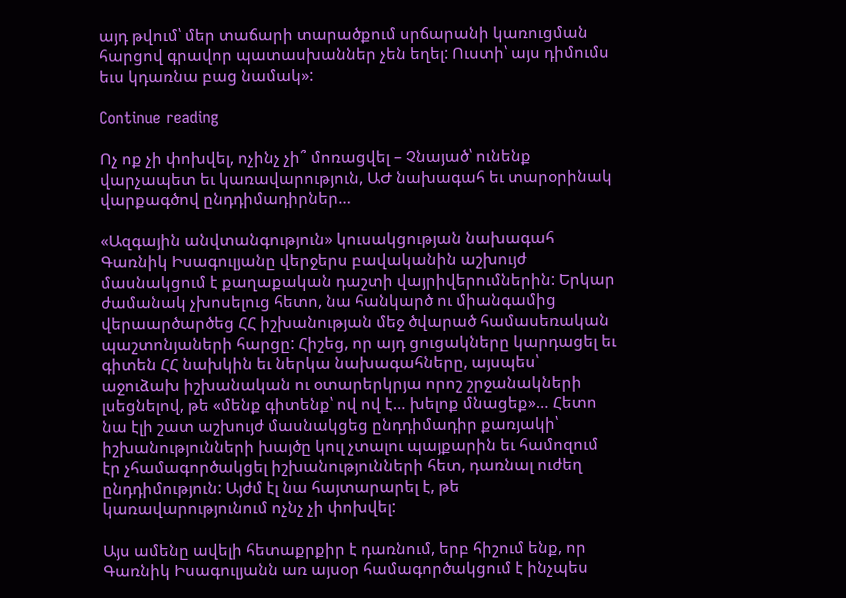այդ թվում՝ մեր տաճարի տարածքում սրճարանի կառուցման հարցով գրավոր պատասխաններ չեն եղել: Ուստի՝ այս դիմումս եւս կդառնա բաց նամակ»:

Continue reading

Ոչ ոք չի փոխվել, ոչինչ չի՞ մոռացվել – Չնայած՝ ունենք վարչապետ եւ կառավարություն, ԱԺ նախագահ եւ տարօրինակ վարքագծով ընդդիմադիրներ…

«Ազգային անվտանգություն» կուսակցության նախագահ Գառնիկ Իսագուլյանը վերջերս բավականին աշխույժ մասնակցում է քաղաքական դաշտի վայրիվերումներին: Երկար ժամանակ չխոսելուց հետո, նա հանկարծ ու միանգամից վերաարծարծեց ՀՀ իշխանության մեջ ծվարած համասեռական պաշտոնյաների հարցը: Հիշեց, որ այդ ցուցակները կարդացել եւ գիտեն ՀՀ նախկին եւ ներկա նախագահները, այսպես՝ աջուձախ իշխանական ու օտարերկրյա որոշ շրջանակների լսեցնելով, թե «մենք գիտենք՝ ով ով է… խելոք մնացեք»… Հետո նա էլի շատ աշխույժ մասնակցեց ընդդիմադիր քառյակի՝ իշխանությունների խայծը կուլ չտալու պայքարին եւ համոզում էր չհամագործակցել իշխանությունների հետ, դառնալ ուժեղ ընդդիմություն: Այժմ էլ նա հայտարարել է, թե կառավարությունում ոչնչ չի փոխվել:

Այս ամենը ավելի հետաքրքիր է դառնում, երբ հիշում ենք, որ Գառնիկ Իսագուլյանն առ այսօր համագործակցում է ինչպես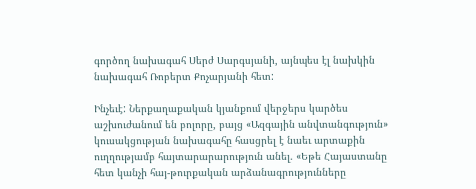գործող նախագահ Սերժ Սարգսյանի, այնպես էլ նախկին նախագահ Ռոբերտ Քոչարյանի հետ:

Ինչեւէ: Ներքաղաքական կյանքում վերջերս կարծես աշխուժանում են բոլորը, բայց «Ազգային անվտանգություն» կուսակցության նախագահը հասցրել է նաեւ արտաքին ուղղությամբ հայտարարարություն անել. «Եթե Հայաստանը հետ կանչի հայ-թուրքական արձանագրությունները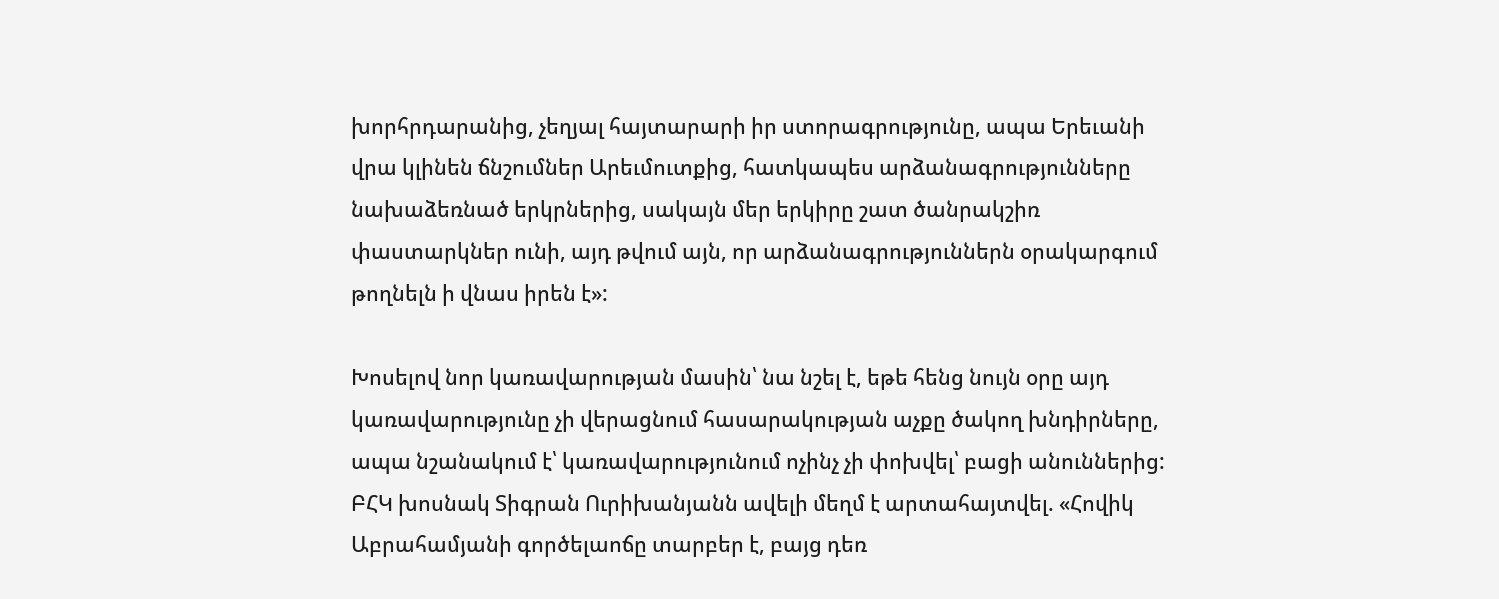խորհրդարանից, չեղյալ հայտարարի իր ստորագրությունը, ապա Երեւանի վրա կլինեն ճնշումներ Արեւմուտքից, հատկապես արձանագրությունները նախաձեռնած երկրներից, սակայն մեր երկիրը շատ ծանրակշիռ փաստարկներ ունի, այդ թվում այն, որ արձանագրություններն օրակարգում թողնելն ի վնաս իրեն է»:

Խոսելով նոր կառավարության մասին՝ նա նշել է, եթե հենց նույն օրը այդ կառավարությունը չի վերացնում հասարակության աչքը ծակող խնդիրները, ապա նշանակում է՝ կառավարությունում ոչինչ չի փոխվել՝ բացի անուններից: ԲՀԿ խոսնակ Տիգրան Ուրիխանյանն ավելի մեղմ է արտահայտվել. «Հովիկ Աբրահամյանի գործելաոճը տարբեր է, բայց դեռ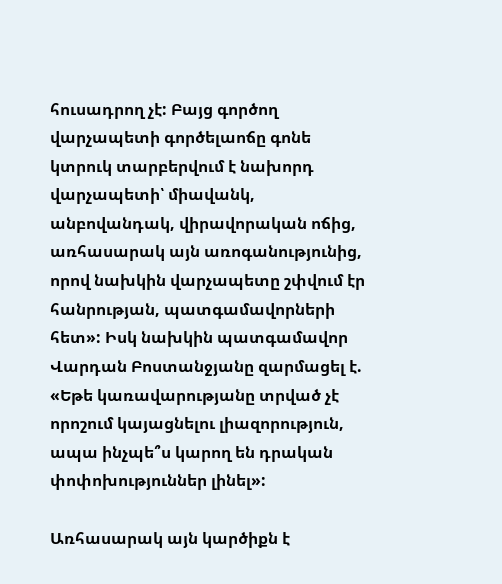հուսադրող չէ: Բայց գործող վարչապետի գործելաոճը գոնե կտրուկ տարբերվում է նախորդ վարչապետի՝ միավանկ, անբովանդակ, վիրավորական ոճից, առհասարակ այն առոգանությունից, որով նախկին վարչապետը շփվում էր հանրության, պատգամավորների հետ»: Իսկ նախկին պատգամավոր Վարդան Բոստանջյանը զարմացել է. «Եթե կառավարությանը տրված չէ որոշում կայացնելու լիազորություն, ապա ինչպե՞ս կարող են դրական փոփոխություններ լինել»:

Առհասարակ այն կարծիքն է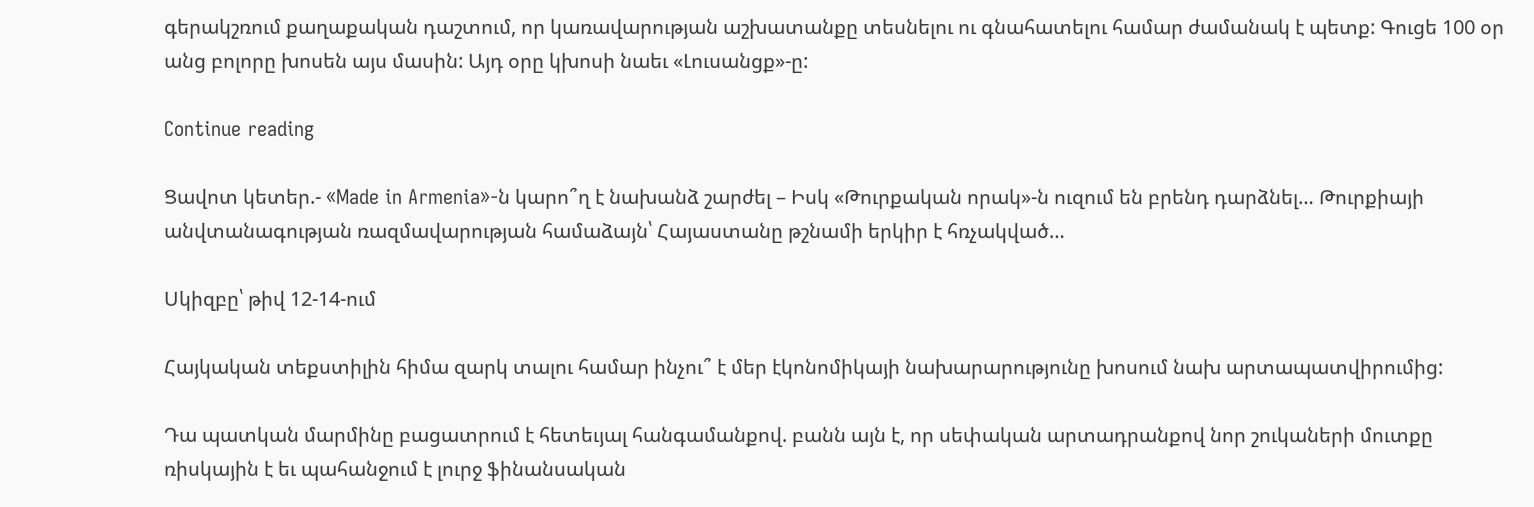գերակշռում քաղաքական դաշտում, որ կառավարության աշխատանքը տեսնելու ու գնահատելու համար ժամանակ է պետք: Գուցե 100 օր անց բոլորը խոսեն այս մասին: Այդ օրը կխոսի նաեւ «Լուսանցք»-ը:

Continue reading

Ցավոտ կետեր.- «Made in Armenia»-ն կարո՞ղ է նախանձ շարժել – Իսկ «Թուրքական որակ»-ն ուզում են բրենդ դարձնել… Թուրքիայի անվտանագության ռազմավարության համաձայն՝ Հայաստանը թշնամի երկիր է հռչակված…

Սկիզբը՝ թիվ 12-14-ում

Հայկական տեքստիլին հիմա զարկ տալու համար ինչու՞ է մեր էկոնոմիկայի նախարարությունը խոսում նախ արտապատվիրումից:

Դա պատկան մարմինը բացատրում է հետեւյալ հանգամանքով. բանն այն է, որ սեփական արտադրանքով նոր շուկաների մուտքը ռիսկային է եւ պահանջում է լուրջ ֆինանսական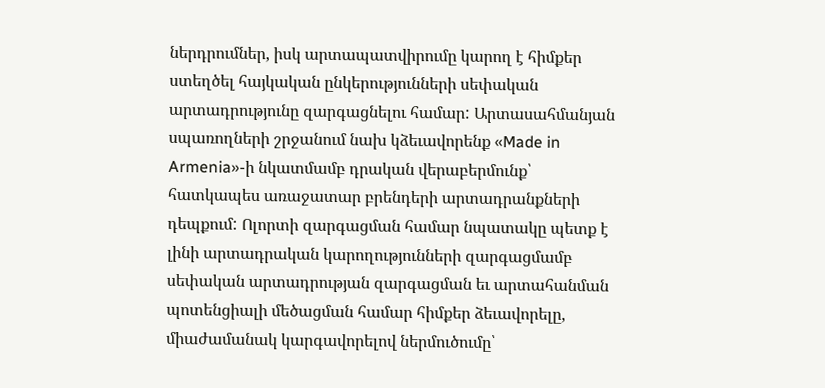ներդրումներ, իսկ արտապատվիրումը կարող է հիմքեր ստեղծել հայկական ընկերությունների սեփական արտադրությունը զարգացնելու համար: Արտասահմանյան սպառողների շրջանում նախ կձեւավորենք «Made in Armenia»-ի նկատմամբ դրական վերաբերմունք՝ հատկապես առաջատար բրենդերի արտադրանքների դեպքում: Ոլորտի զարգացման համար նպատակը պետք է լինի արտադրական կարողությունների զարգացմամբ սեփական արտադրության զարգացման եւ արտահանման պոտենցիալի մեծացման համար հիմքեր ձեւավորելը, միաժամանակ կարգավորելով ներմուծումը՝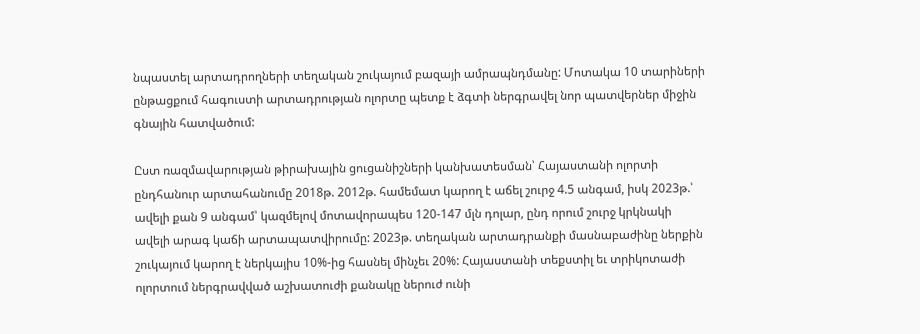նպաստել արտադրողների տեղական շուկայում բազայի ամրապնդմանը: Մոտակա 10 տարիների ընթացքում հագուստի արտադրության ոլորտը պետք է ձգտի ներգրավել նոր պատվերներ միջին գնային հատվածում:

Ըստ ռազմավարության թիրախային ցուցանիշների կանխատեսման՝ Հայաստանի ոլորտի ընդհանուր արտահանումը 2018թ. 2012թ. համեմատ կարող է աճել շուրջ 4.5 անգամ, իսկ 2023թ.՝ ավելի քան 9 անգամ՝ կազմելով մոտավորապես 120-147 մլն դոլար, ընդ որում շուրջ կրկնակի ավելի արագ կաճի արտապատվիրումը: 2023թ. տեղական արտադրանքի մասնաբաժինը ներքին շուկայում կարող է ներկայիս 10%-ից հասնել մինչեւ 20%: Հայաստանի տեքստիլ եւ տրիկոտաժի ոլորտում ներգրավված աշխատուժի քանակը ներուժ ունի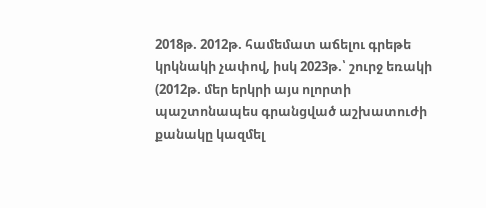2018թ. 2012թ. համեմատ աճելու գրեթե կրկնակի չափով, իսկ 2023թ.՝ շուրջ եռակի (2012թ. մեր երկրի այս ոլորտի պաշտոնապես գրանցված աշխատուժի քանակը կազմել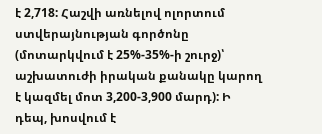է 2,718: Հաշվի առնելով ոլորտում ստվերայնության գործոնը (մոտարկվում է 25%-35%-ի շուրջ)՝ աշխատուժի իրական քանակը կարող է կազմել մոտ 3,200-3,900 մարդ): Ի դեպ, խոսվում է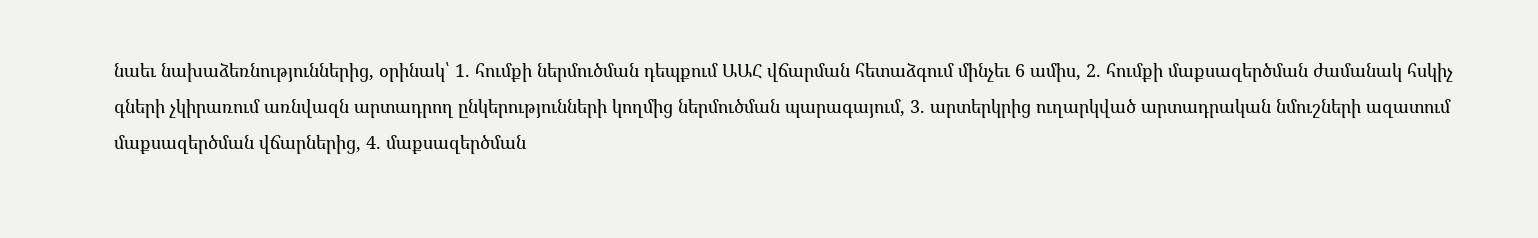նաեւ նախաձեռնություններից, օրինակ՝ 1. հումքի ներմուծման դեպքում ԱԱՀ վճարման հետաձգում մինչեւ 6 ամիս, 2. հումքի մաքսազերծման ժամանակ հսկիչ գների չկիրառում առնվազն արտադրող ընկերությունների կողմից ներմուծման պարագայում, 3. արտերկրից ուղարկված արտադրական նմուշների ազատում մաքսազերծման վճարներից, 4. մաքսազերծման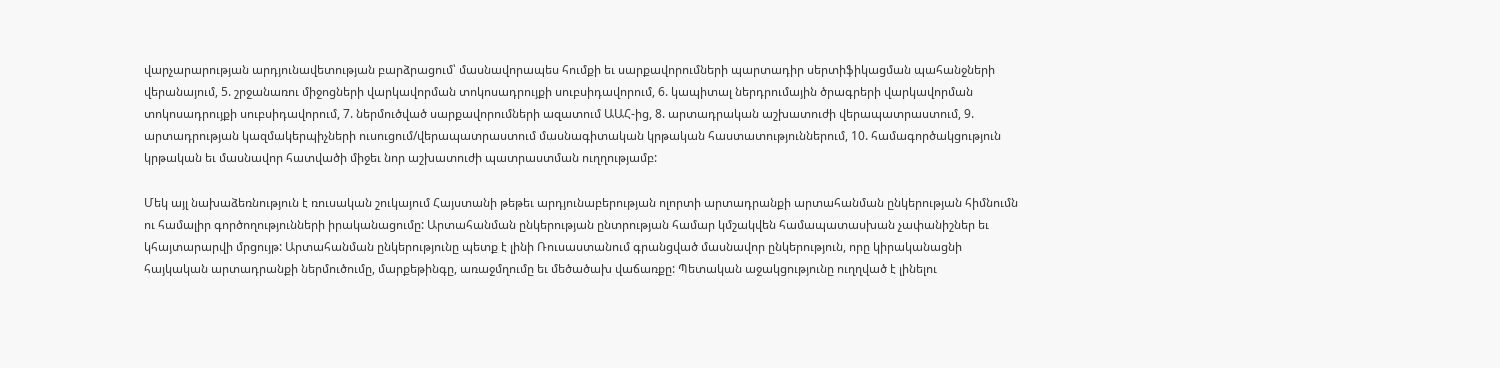վարչարարության արդյունավետության բարձրացում՝ մասնավորապես հումքի եւ սարքավորումների պարտադիր սերտիֆիկացման պահանջների վերանայում, 5. շրջանառու միջոցների վարկավորման տոկոսադրույքի սուբսիդավորում, 6. կապիտալ ներդրումային ծրագրերի վարկավորման տոկոսադրույքի սուբսիդավորում, 7. ներմուծված սարքավորումների ազատում ԱԱՀ-ից, 8. արտադրական աշխատուժի վերապատրաստում, 9. արտադրության կազմակերպիչների ուսուցում/վերապատրաստում մասնագիտական կրթական հաստատություններում, 10. համագործակցություն կրթական եւ մասնավոր հատվածի միջեւ նոր աշխատուժի պատրաստման ուղղությամբ:

Մեկ այլ նախաձեռնություն է ռուսական շուկայում Հայստանի թեթեւ արդյունաբերության ոլորտի արտադրանքի արտահանման ընկերության հիմնումն ու համալիր գործողությունների իրականացումը: Արտահանման ընկերության ընտրության համար կմշակվեն համապատասխան չափանիշներ եւ կհայտարարվի մրցույթ: Արտահանման ընկերությունը պետք է լինի Ռուսաստանում գրանցված մասնավոր ընկերություն, որը կիրականացնի հայկական արտադրանքի ներմուծումը, մարքեթինգը, առաջմղումը եւ մեծածախ վաճառքը: Պետական աջակցությունը ուղղված է լինելու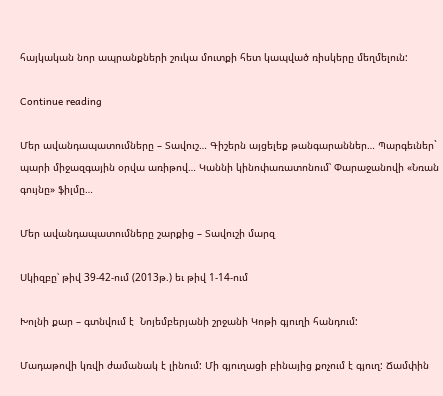հայկական նոր ապրանքների շուկա մուտքի հետ կապված ռիսկերը մեղմելուն:

Continue reading

Մեր ավանդապատումները – Տավուշ… Գիշերն այցելեք թանգարաններ… Պարգեւներ` պարի միջազգային օրվա առիթով… Կաննի կինոփառատոնում՝ Փարաջանովի «Նռան գույնը» ֆիլմը…

Մեր ավանդապատումները շարքից – Տավուշի մարզ

Սկիզբը՝ թիվ 39-42-ում (2013թ.) եւ թիվ 1-14-ում

Խոլնի քար – գտնվում է  Նոյեմբերյանի շրջանի Կոթի գյուղի հանդում:

Մադաթովի կռվի ժամանակ է լինում: Մի գյուղացի բինայից քոչում է գյուղ: Ճամփին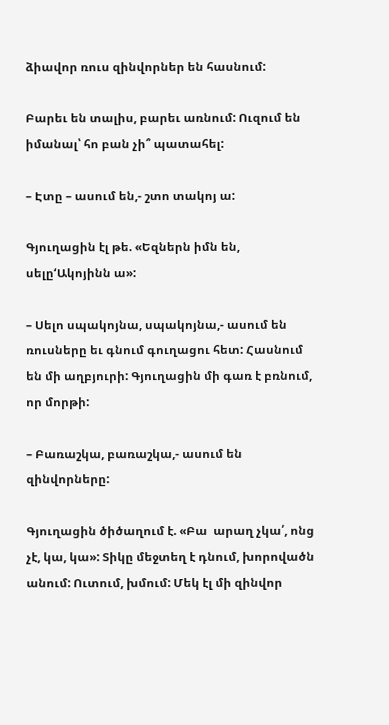ձիավոր ռուս զինվորներ են հասնում:

Բարեւ են տալիս, բարեւ առնում: Ուզում են իմանալ՝ հո բան չի՞ պատահել:

– Էտը – ասում են,- շտո տակոյ ա:

Գյուղացին էլ թե. «Եզներն իմն են, սելը‘Ակոյինն ա»:

– Սելո սպակոյնա, սպակոյնա,- ասում են ռուսները եւ գնում գուղացու հետ: Հասնում են մի աղբյուրի: Գյուղացին մի գառ է բռնում, որ մորթի:

– Բառաշկա, բառաշկա,- ասում են զինվորները:

Գյուղացին ծիծաղում է. «Բա  արաղ չկա՛, ոնց չէ, կա, կա»: Տիկը մեջտեղ է դնում, խորովածն անում: Ուտում, խմում: Մեկ էլ մի զինվոր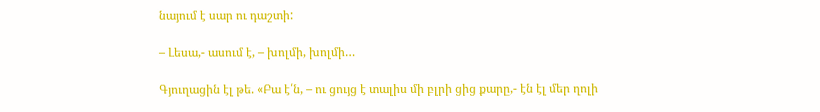նայում է սար ու դաշտի:

– Լեսա,- ասում է, – խոլմի, խոլմի…

Գյուղացին էլ թե. «Բա է՛ն, – ու ցույց է տալիս մի բլրի ցից քարը,- էն էլ մեր ղոլի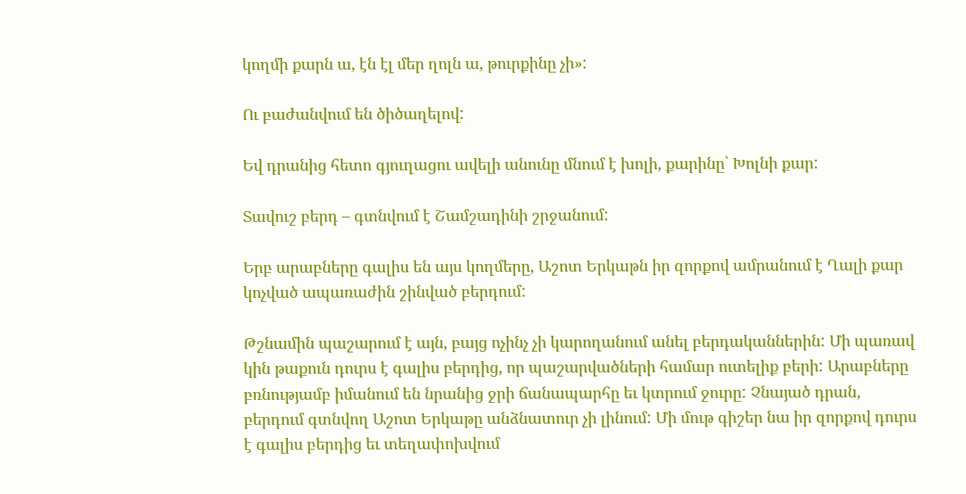կողմի քարն ա, էն էլ մեր ղոլն ա, թուրքինը չի»:

Ու բաժանվում են ծիծաղելով:

Եվ դրանից հետո գյուղացու ավելի անունը մնում է խոլի, քարինը՝ Խոլնի քար:

Տավուշ բերդ – գտնվում է Շամշադինի շրջանում:

Երբ արաբները գալիս են այս կողմերը, Աշոտ Երկաթն իր զորքով ամրանում է Ղալի քար կոչված ապառաժին շինված բերդում:

Թշնամին պաշարում է այն, բայց ոչինչ չի կարողանում անել բերդականներին: Մի պառավ կին թաքուն դուրս է գալիս բերդից, որ պաշարվածների համար ուտելիք բերի: Արաբները բռնությամբ իմանում են նրանից ջրի ճանապարհը եւ կտրում ջուրը: Չնայած դրան, բերդում գտնվող Աշոտ Երկաթը անձնատուր չի լինում: Մի մութ գիշեր նա իր զորքով դուրս է գալիս բերդից եւ տեղափոխվում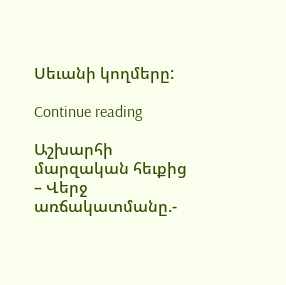Սեւանի կողմերը:

Continue reading

Աշխարհի մարզական հեւքից – Վերջ առճակատմանը.-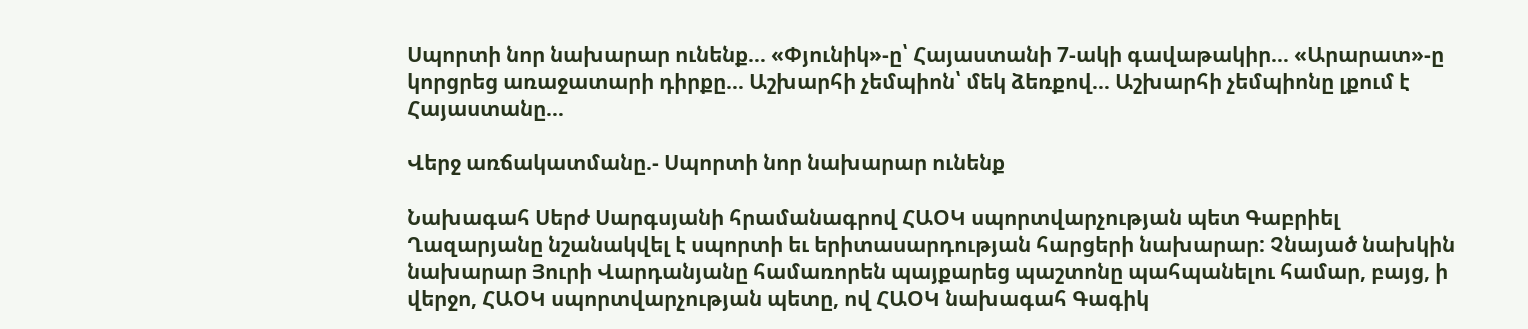Սպորտի նոր նախարար ունենք… «Փյունիկ»-ը՝ Հայաստանի 7-ակի գավաթակիր… «Արարատ»-ը կորցրեց առաջատարի դիրքը… Աշխարհի չեմպիոն՝ մեկ ձեռքով… Աշխարհի չեմպիոնը լքում է Հայաստանը…

Վերջ առճակատմանը.- Սպորտի նոր նախարար ունենք

Նախագահ Սերժ Սարգսյանի հրամանագրով ՀԱՕԿ սպորտվարչության պետ Գաբրիել Ղազարյանը նշանակվել է սպորտի եւ երիտասարդության հարցերի նախարար: Չնայած նախկին նախարար Յուրի Վարդանյանը համառորեն պայքարեց պաշտոնը պահպանելու համար, բայց, ի վերջո, ՀԱՕԿ սպորտվարչության պետը, ով ՀԱՕԿ նախագահ Գագիկ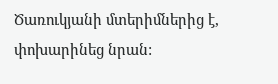Ծառուկյանի մտերիմներից է, փոխարինեց նրան: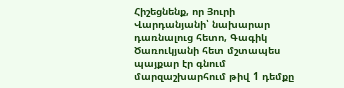Հիշեցնենք, որ Յուրի Վարդանյանի՝ նախարար դառնալուց հետո, Գագիկ Ծառուկյանի հետ մշտապես պայքար էր գնում մարզաշխարհում թիվ 1 դեմքը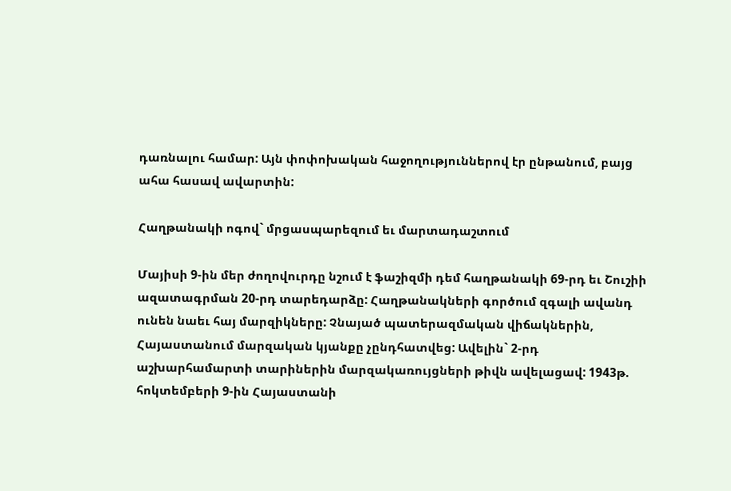դառնալու համար: Այն փոփոխական հաջողություններով էր ընթանում, բայց ահա հասավ ավարտին:

Հաղթանակի ոգով` մրցասպարեզում եւ մարտադաշտում

Մայիսի 9-ին մեր ժողովուրդը նշում է ֆաշիզմի դեմ հաղթանակի 69-րդ եւ Շուշիի ազատագրման 20-րդ տարեդարձը: Հաղթանակների գործում զգալի ավանդ ունեն նաեւ հայ մարզիկները: Չնայած պատերազմական վիճակներին, Հայաստանում մարզական կյանքը չընդհատվեց: Ավելին` 2-րդ աշխարհամարտի տարիներին մարզակառույցների թիվն ավելացավ: 1943թ. հոկտեմբերի 9-ին Հայաստանի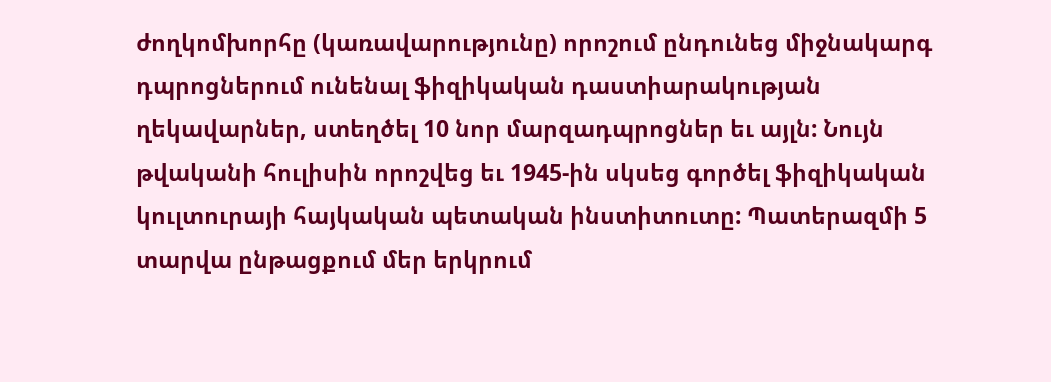ժողկոմխորհը (կառավարությունը) որոշում ընդունեց միջնակարգ դպրոցներում ունենալ ֆիզիկական դաստիարակության ղեկավարներ, ստեղծել 10 նոր մարզադպրոցներ եւ այլն: Նույն թվականի հուլիսին որոշվեց եւ 1945-ին սկսեց գործել ֆիզիկական կուլտուրայի հայկական պետական ինստիտուտը: Պատերազմի 5 տարվա ընթացքում մեր երկրում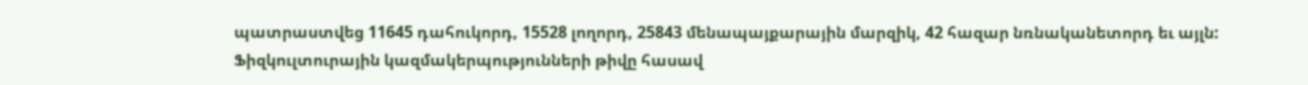պատրաստվեց 11645 դահուկորդ, 15528 լողորդ, 25843 մենապայքարային մարզիկ, 42 հազար նռնականետորդ եւ այլն: Ֆիզկուլտուրային կազմակերպությունների թիվը հասավ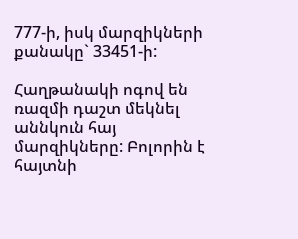777-ի, իսկ մարզիկների քանակը` 33451-ի:

Հաղթանակի ոգով են ռազմի դաշտ մեկնել աննկուն հայ մարզիկները: Բոլորին է հայտնի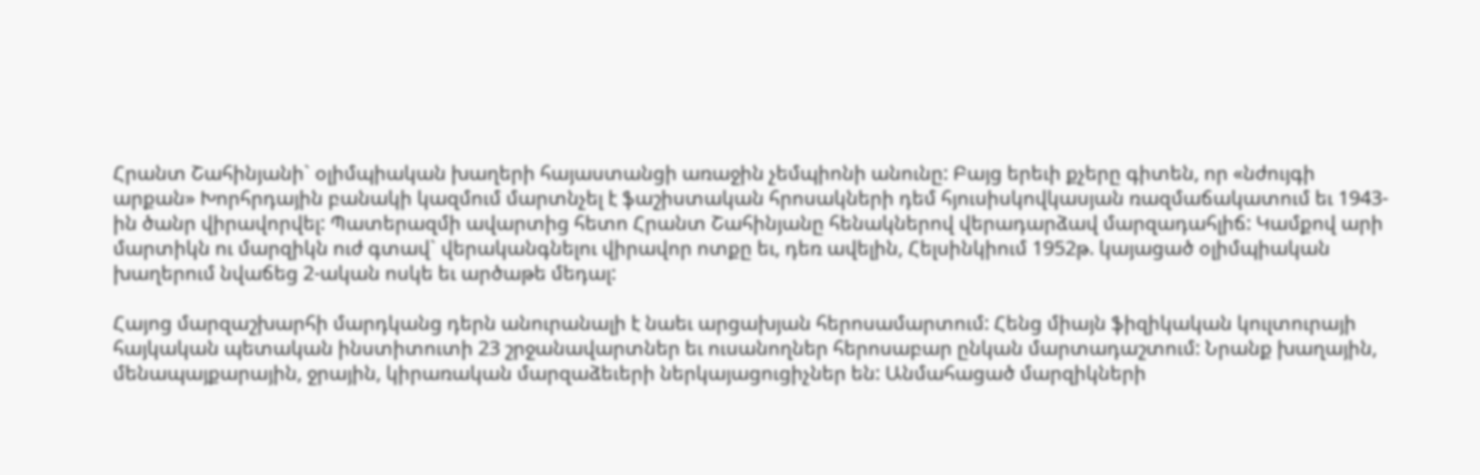Հրանտ Շահինյանի` օլիմպիական խաղերի հայաստանցի առաջին չեմպիոնի անունը: Բայց երեւի քչերը գիտեն, որ «նժույգի արքան» Խորհրդային բանակի կազմում մարտնչել է ֆաշիստական հրոսակների դեմ հյուսիսկովկասյան ռազմաճակատում եւ 1943-ին ծանր վիրավորվել: Պատերազմի ավարտից հետո Հրանտ Շահինյանը հենակներով վերադարձավ մարզադահլիճ: Կամքով արի մարտիկն ու մարզիկն ուժ գտավ` վերականգնելու վիրավոր ոտքը եւ, դեռ ավելին, Հելսինկիում 1952թ. կայացած օլիմպիական խաղերում նվաճեց 2-ական ոսկե եւ արծաթե մեդալ:

Հայոց մարզաշխարհի մարդկանց դերն անուրանալի է նաեւ արցախյան հերոսամարտում: Հենց միայն ֆիզիկական կուլտուրայի հայկական պետական ինստիտուտի 23 շրջանավարտներ եւ ուսանողներ հերոսաբար ընկան մարտադաշտում: Նրանք խաղային, մենապայքարային, ջրային, կիրառական մարզաձեւերի ներկայացուցիչներ են: Անմահացած մարզիկների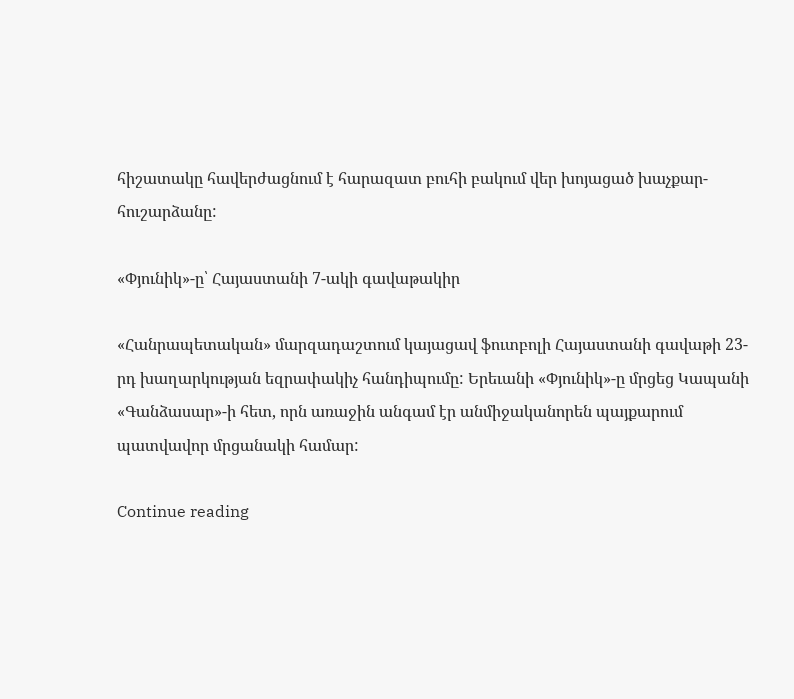հիշատակը հավերժացնում է հարազատ բուհի բակում վեր խոյացած խաչքար-հուշարձանը:

«Փյունիկ»-ը՝ Հայաստանի 7-ակի գավաթակիր

«Հանրապետական» մարզադաշտում կայացավ ֆուտբոլի Հայաստանի գավաթի 23-րդ խաղարկության եզրափակիչ հանդիպումը: Երեւանի «Փյունիկ»-ը մրցեց Կապանի «Գանձասար»-ի հետ, որն առաջին անգամ էր անմիջականորեն պայքարում պատվավոր մրցանակի համար:

Continue reading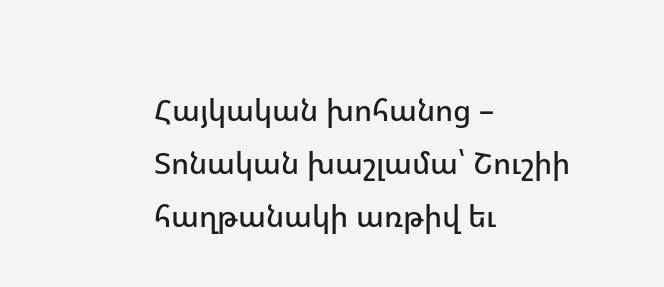Հայկական խոհանոց – Տոնական խաշլամա՝ Շուշիի հաղթանակի առթիվ եւ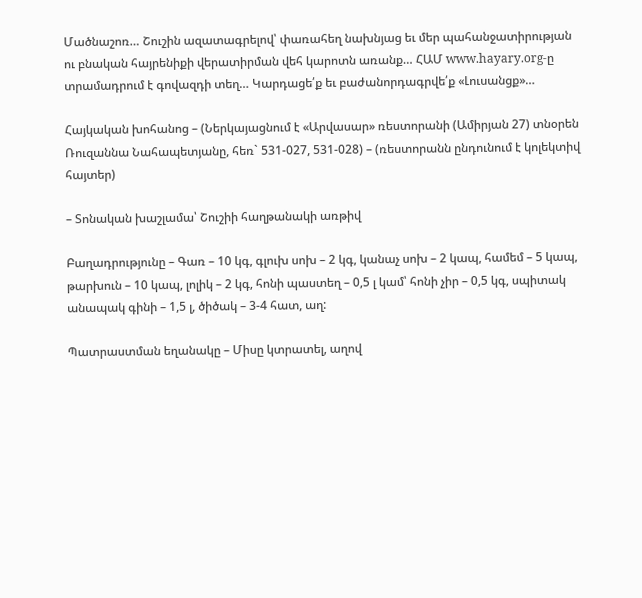Մածնաշոռ… Շուշին ազատագրելով՝ փառահեղ նախնյաց եւ մեր պահանջատիրության ու բնական հայրենիքի վերատիրման վեհ կարոտն առանք… ՀԱՄ www.hayary.org-ը տրամադրում է գովազդի տեղ… Կարդացե՛ք եւ բաժանորդագրվե՛ք «Լուսանցք»…

Հայկական խոհանոց – (Ներկայացնում է «Արվասար» ռեստորանի (Ամիրյան 27) տնօրեն Ռուզաննա Նահապետյանը, հեռ` 531-027, 531-028) – (ռեստորանն ընդունում է կոլեկտիվ հայտեր)

– Տոնական խաշլամա՝ Շուշիի հաղթանակի առթիվ

Բաղադրությունը – Գառ – 10 կգ, գլուխ սոխ – 2 կգ, կանաչ սոխ – 2 կապ, համեմ – 5 կապ, թարխուն – 10 կապ, լոլիկ – 2 կգ, հոնի պաստեղ – 0,5 լ կամ՝ հոնի չիր – 0,5 կգ, սպիտակ անապակ գինի – 1,5 լ, ծիծակ – 3-4 հատ, աղ:

Պատրաստման եղանակը – Միսը կտրատել, աղով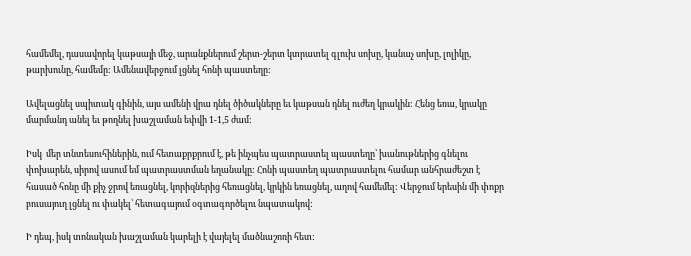համեմել, դասավորել կաթսայի մեջ, արանքներում շերտ-շերտ կտրատել գլուխ սոխը, կանաչ սոխը, լոլիկը, թարխունը, համեմը: Ամենավերջում լցնել հոնի պաստեղը:

Ավելացնել սպիտակ գինին, այս ամենի վրա դնել ծիծակները եւ կաթսան դնել ուժեղ կրակին: Հենց եռա, կրակը մարմանդ անել եւ թողնել խաշլաման եփվի 1-1,5 ժամ:

Իսկ  մեր տնտեսուհիներին, ում հետաքրքրում է, թե ինչպես պատրաստել պաստեղը՝ խանութներից գնելու փոխարեն, սիրով ասում եմ պատրաստման եղանակը: Հոնի պաստեղ պատրաստելու համար անհրաժեշտ է հասած հոնը մի քիչ ջրով եռացնել, կորիզներից հեռացնել, կրկին եռացնել, աղով համեմել: Վերջում երեսին մի փոքր բուսայուղ լցնել ու փակել՝ հետագայում օգտագործելու նպատակով:

Ի դեպ, իսկ տոնական խաշլաման կարելի է վայելել մածնաշոռի հետ: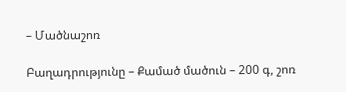– Մածնաշոռ

Բաղադրությունը – Քամած մածուն – 200 գ, շոռ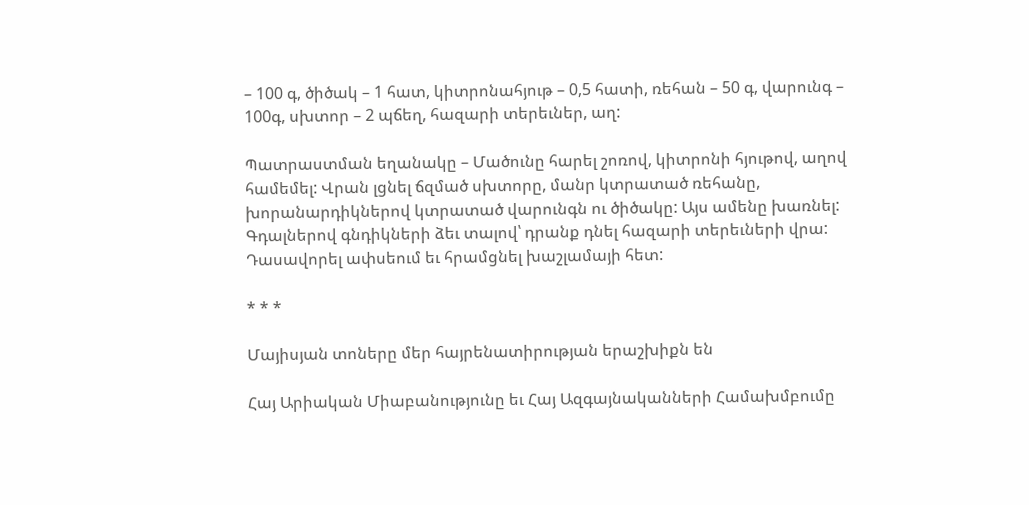– 100 գ, ծիծակ – 1 հատ, կիտրոնահյութ – 0,5 հատի, ռեհան – 50 գ, վարունգ – 100գ, սխտոր – 2 պճեղ, հազարի տերեւներ, աղ:

Պատրաստման եղանակը – Մածունը հարել շոռով, կիտրոնի հյութով, աղով համեմել: Վրան լցնել ճզմած սխտորը, մանր կտրատած ռեհանը, խորանարդիկներով կտրատած վարունգն ու ծիծակը: Այս ամենը խառնել: Գդալներով գնդիկների ձեւ տալով՝ դրանք դնել հազարի տերեւների վրա: Դասավորել ափսեում եւ հրամցնել խաշլամայի հետ:

* * *

Մայիսյան տոները մեր հայրենատիրության երաշխիքն են

Հայ Արիական Միաբանությունը եւ Հայ Ազգայնականների Համախմբումը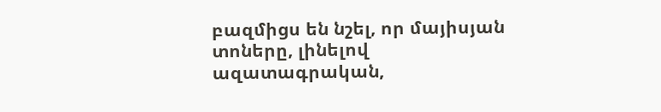բազմիցս են նշել, որ մայիսյան տոները, լինելով ազատագրական,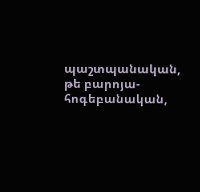պաշտպանական, թե բարոյա-հոգեբանական,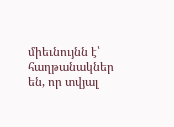միեւնույնն է՝ հաղթանակներ են, որ տվյալ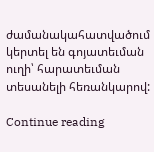ժամանակահատվածում կերտել են գոյատեւման ուղի՝ հարատեւման տեսանելի հեռանկարով:

Continue reading